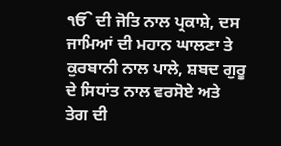ੴ ਦੀ ਜੋਤਿ ਨਾਲ ਪ੍ਰਕਾਸ਼ੇ, ਦਸ ਜਾਮਿਆਂ ਦੀ ਮਹਾਨ ਘਾਲਣਾ ਤੇ ਕੁਰਬਾਨੀ ਨਾਲ ਪਾਲੇ, ਸ਼ਬਦ ਗੁਰੂ ਦੇ ਸਿਧਾਂਤ ਨਾਲ ਵਰਸੋਏ ਅਤੇ ਤੇਗ ਦੀ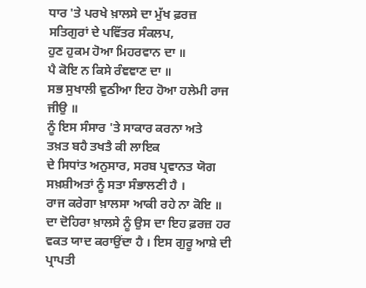ਧਾਰ 'ਤੇ ਪਰਖੇ ਖ਼ਾਲਸੇ ਦਾ ਮੁੱਖ ਫ਼ਰਜ਼ ਸਤਿਗੁਰਾਂ ਦੇ ਪਵਿੱਤਰ ਸੰਕਲਪ,
ਹੁਣ ਹੁਕਮ ਹੋਆ ਮਿਹਰਵਾਨ ਦਾ ॥
ਪੈ ਕੋਇ ਨ ਕਿਸੇ ਰੰਞਞਾਣ ਦਾ ॥
ਸਭ ਸੁਖਾਲੀ ਵੁਠੀਆ ਇਹ ਹੋਆ ਹਲੇਮੀ ਰਾਜ ਜੀਉ ॥
ਨੂੰ ਇਸ ਸੰਸਾਰ 'ਤੇ ਸਾਕਾਰ ਕਰਨਾ ਅਤੇ
ਤਖ਼ਤ ਬਹੈ ਤਖਤੈ ਕੀ ਲਾਇਕ
ਦੇ ਸਿਧਾਂਤ ਅਨੁਸਾਰ, ਸਰਬ ਪ੍ਰਵਾਨਤ ਯੋਗ ਸਖ਼ਸ਼ੀਅਤਾਂ ਨੂੰ ਸਤਾ ਸੰਭਾਲਣੀ ਹੈ ।
ਰਾਜ ਕਰੇਗਾ ਖ਼ਾਲਸਾ ਆਕੀ ਰਹੇ ਨਾ ਕੋਇ ॥
ਦਾ ਦੋਹਿਰਾ ਖ਼ਾਲਸੇ ਨੂੰ ਉਸ ਦਾ ਇਹ ਫ਼ਰਜ਼ ਹਰ ਵਕਤ ਯਾਦ ਕਰਾਉਂਦਾ ਹੈ । ਇਸ ਗੁਰੂ ਆਸ਼ੇ ਦੀ ਪ੍ਰਾਪਤੀ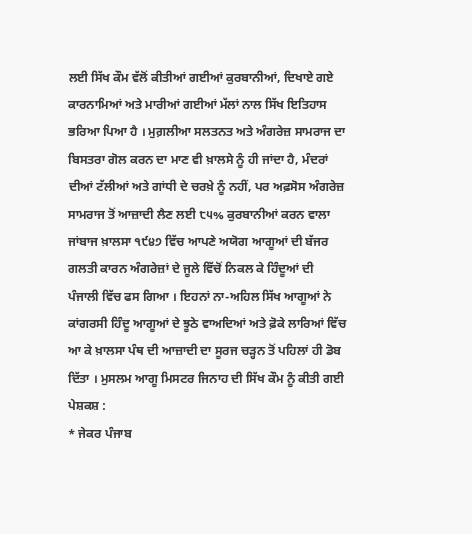ਲਈ ਸਿੱਖ ਕੌਮ ਵੱਲੋਂ ਕੀਤੀਆਂ ਗਈਆਂ ਕੁਰਬਾਨੀਆਂ, ਦਿਖਾਏ ਗਏ ਕਾਰਨਾਮਿਆਂ ਅਤੇ ਮਾਰੀਆਂ ਗਈਆਂ ਮੱਲਾਂ ਨਾਲ ਸਿੱਖ ਇਤਿਹਾਸ ਭਰਿਆ ਪਿਆ ਹੈ । ਮੁਗ਼ਲੀਆ ਸਲਤਨਤ ਅਤੇ ਅੰਗਰੇਜ਼ ਸਾਮਰਾਜ ਦਾ ਬਿਸਤਰਾ ਗੋਲ ਕਰਨ ਦਾ ਮਾਣ ਵੀ ਖ਼ਾਲਸੇ ਨੂੰ ਹੀ ਜਾਂਦਾ ਹੈ, ਮੰਦਰਾਂ ਦੀਆਂ ਟੱਲੀਆਂ ਅਤੇ ਗਾਂਧੀ ਦੇ ਚਰਖ਼ੇ ਨੂੰ ਨਹੀਂ, ਪਰ ਅਫ਼ਸੋਸ ਅੰਗਰੇਜ਼ ਸਾਮਰਾਜ ਤੋਂ ਆਜ਼ਾਦੀ ਲੈਣ ਲਈ ੮੫% ਕੁਰਬਾਨੀਆਂ ਕਰਨ ਵਾਲਾ ਜਾਂਬਾਜ ਖ਼ਾਲਸਾ ੧੯੪੭ ਵਿੱਚ ਆਪਣੇ ਅਯੋਗ ਆਗੂਆਂ ਦੀ ਬੱਜਰ ਗਲਤੀ ਕਾਰਨ ਅੰਗਰੇਜ਼ਾਂ ਦੇ ਜੂਲੇ ਵਿੱਚੋਂ ਨਿਕਲ ਕੇ ਹਿੰਦੂਆਂ ਦੀ ਪੰਜਾਲੀ ਵਿੱਚ ਫਸ ਗਿਆ । ਇਹਨਾਂ ਨਾ-ਅਹਿਲ ਸਿੱਖ ਆਗੂਆਂ ਨੇ ਕਾਂਗਰਸੀ ਹਿੰਦੂ ਆਗੂਆਂ ਦੇ ਝੂਠੇ ਵਾਅਦਿਆਂ ਅਤੇ ਫ਼ੋਕੇ ਲਾਰਿਆਂ ਵਿੱਚ ਆ ਕੇ ਖ਼ਾਲਸਾ ਪੰਥ ਦੀ ਆਜ਼ਾਦੀ ਦਾ ਸੂਰਜ ਚੜ੍ਹਨ ਤੋਂ ਪਹਿਲਾਂ ਹੀ ਡੋਬ ਦਿੱਤਾ । ਮੁਸਲਮ ਆਗੂ ਮਿਸਟਰ ਜਿਨਾਹ ਦੀ ਸਿੱਖ ਕੌਮ ਨੂੰ ਕੀਤੀ ਗਈ ਪੇਸ਼ਕਸ਼ :
* ਜੇਕਰ ਪੰਜਾਬ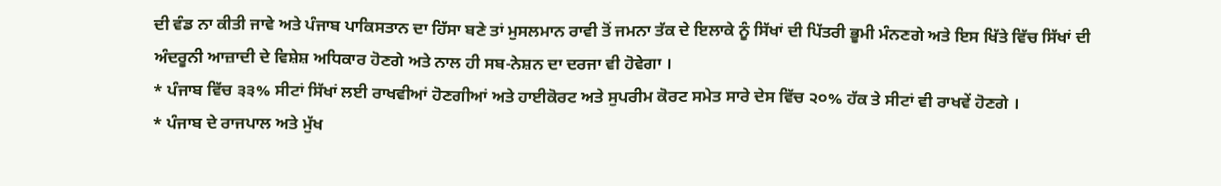ਦੀ ਵੰਡ ਨਾ ਕੀਤੀ ਜਾਵੇ ਅਤੇ ਪੰਜਾਬ ਪਾਕਿਸਤਾਨ ਦਾ ਹਿੱਸਾ ਬਣੇ ਤਾਂ ਮੁਸਲਮਾਨ ਰਾਵੀ ਤੋਂ ਜਮਨਾ ਤੱਕ ਦੇ ਇਲਾਕੇ ਨੂੰ ਸਿੱਖਾਂ ਦੀ ਪਿੱਤਰੀ ਭੂਮੀ ਮੰਨਣਗੇ ਅਤੇ ਇਸ ਖਿੱਤੇ ਵਿੱਚ ਸਿੱਖਾਂ ਦੀ ਅੰਦਰੂਨੀ ਆਜ਼ਾਦੀ ਦੇ ਵਿਸ਼ੇਸ਼ ਅਧਿਕਾਰ ਹੋਣਗੇ ਅਤੇ ਨਾਲ ਹੀ ਸਬ-ਨੇਸ਼ਨ ਦਾ ਦਰਜਾ ਵੀ ਹੋਵੇਗਾ ।
* ਪੰਜਾਬ ਵਿੱਚ ੩੩% ਸੀਟਾਂ ਸਿੱਖਾਂ ਲਈ ਰਾਖਵੀਆਂ ਹੋਣਗੀਆਂ ਅਤੇ ਹਾਈਕੋਰਟ ਅਤੇ ਸੁਪਰੀਮ ਕੋਰਟ ਸਮੇਤ ਸਾਰੇ ਦੇਸ ਵਿੱਚ ੨੦% ਹੱਕ ਤੇ ਸੀਟਾਂ ਵੀ ਰਾਖਵੇਂ ਹੋਣਗੇ ।
* ਪੰਜਾਬ ਦੇ ਰਾਜਪਾਲ ਅਤੇ ਮੁੱਖ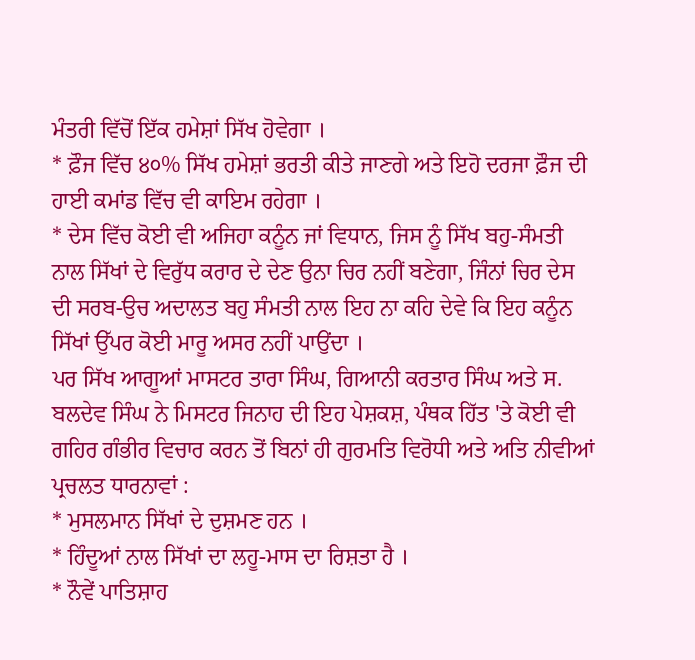ਮੰਤਰੀ ਵਿੱਚੋਂ ਇੱਕ ਹਮੇਸ਼ਾਂ ਸਿੱਖ ਹੋਵੇਗਾ ।
* ਫ਼ੌਜ ਵਿੱਚ ੪੦% ਸਿੱਖ ਹਮੇਸ਼ਾਂ ਭਰਤੀ ਕੀਤੇ ਜਾਣਗੇ ਅਤੇ ਇਹੋ ਦਰਜਾ ਫ਼ੌਜ ਦੀ ਹਾਈ ਕਮਾਂਡ ਵਿੱਚ ਵੀ ਕਾਇਮ ਰਹੇਗਾ ।
* ਦੇਸ ਵਿੱਚ ਕੋਈ ਵੀ ਅਜਿਹਾ ਕਨੂੰਨ ਜਾਂ ਵਿਧਾਨ, ਜਿਸ ਨੂੰ ਸਿੱਖ ਬਹੁ-ਸੰਮਤੀ ਨਾਲ ਸਿੱਖਾਂ ਦੇ ਵਿਰੁੱਧ ਕਰਾਰ ਦੇ ਦੇਣ ਉਨਾ ਚਿਰ ਨਹੀਂ ਬਣੇਗਾ, ਜਿੰਨਾਂ ਚਿਰ ਦੇਸ ਦੀ ਸਰਬ-ਉਚ ਅਦਾਲਤ ਬਹੁ ਸੰਮਤੀ ਨਾਲ ਇਹ ਨਾ ਕਹਿ ਦੇਵੇ ਕਿ ਇਹ ਕਨੂੰਨ ਸਿੱਖਾਂ ਉੱਪਰ ਕੋਈ ਮਾਰੂ ਅਸਰ ਨਹੀਂ ਪਾਉਂਦਾ ।
ਪਰ ਸਿੱਖ ਆਗੂਆਂ ਮਾਸਟਰ ਤਾਰਾ ਸਿੰਘ, ਗਿਆਨੀ ਕਰਤਾਰ ਸਿੰਘ ਅਤੇ ਸ. ਬਲਦੇਵ ਸਿੰਘ ਨੇ ਮਿਸਟਰ ਜਿਨਾਹ ਦੀ ਇਹ ਪੇਸ਼ਕਸ਼, ਪੰਥਕ ਹਿੱਤ 'ਤੇ ਕੋਈ ਵੀ ਗਹਿਰ ਗੰਭੀਰ ਵਿਚਾਰ ਕਰਨ ਤੋਂ ਬਿਨਾਂ ਹੀ ਗੁਰਮਤਿ ਵਿਰੋਧੀ ਅਤੇ ਅਤਿ ਨੀਵੀਆਂ ਪ੍ਰਚਲਤ ਧਾਰਨਾਵਾਂ :
* ਮੁਸਲਮਾਨ ਸਿੱਖਾਂ ਦੇ ਦੁਸ਼ਮਣ ਹਨ ।
* ਹਿੰਦੂਆਂ ਨਾਲ ਸਿੱਖਾਂ ਦਾ ਲਹੂ-ਮਾਸ ਦਾ ਰਿਸ਼ਤਾ ਹੈ ।
* ਨੌਵੇਂ ਪਾਤਿਸ਼ਾਹ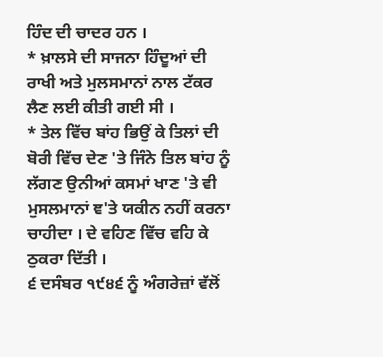ਹਿੰਦ ਦੀ ਚਾਦਰ ਹਨ ।
* ਖ਼ਾਲਸੇ ਦੀ ਸਾਜਨਾ ਹਿੰਦੂਆਂ ਦੀ ਰਾਖੀ ਅਤੇ ਮੁਲਸਮਾਨਾਂ ਨਾਲ ਟੱਕਰ ਲੈਣ ਲਈ ਕੀਤੀ ਗਈ ਸੀ ।
* ਤੇਲ ਵਿੱਚ ਬਾਂਹ ਭਿਉਂ ਕੇ ਤਿਲਾਂ ਦੀ ਬੋਰੀ ਵਿੱਚ ਦੇਣ 'ਤੇ ਜਿੰਨੇ ਤਿਲ ਬਾਂਹ ਨੂੰ ਲੱਗਣ ਉਨੀਆਂ ਕਸਮਾਂ ਖਾਣ 'ਤੇ ਵੀ ਮੁਸਲਮਾਨਾਂ ਞ'ਤੇ ਯਕੀਨ ਨਹੀਂ ਕਰਨਾ ਚਾਹੀਦਾ । ਦੇ ਵਹਿਣ ਵਿੱਚ ਵਹਿ ਕੇ ਠੁਕਰਾ ਦਿੱਤੀ ।
੬ ਦਸੰਬਰ ੧੯੪੬ ਨੂੰ ਅੰਗਰੇਜ਼ਾਂ ਵੱਲੋਂ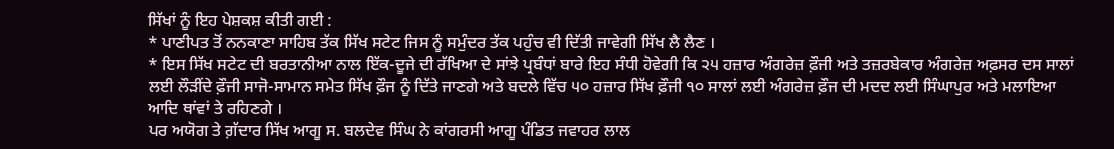ਸਿੱਖਾਂ ਨੂੰ ਇਹ ਪੇਸ਼ਕਸ਼ ਕੀਤੀ ਗਈ :
* ਪਾਣੀਪਤ ਤੋਂ ਨਨਕਾਣਾ ਸਾਹਿਬ ਤੱਕ ਸਿੱਖ ਸਟੇਟ ਜਿਸ ਨੂੰ ਸਮੁੰਦਰ ਤੱਕ ਪਹੁੰਚ ਵੀ ਦਿੱਤੀ ਜਾਵੇਗੀ ਸਿੱਖ ਲੈ ਲੈਣ ।
* ਇਸ ਸਿੱਖ ਸਟੇਟ ਦੀ ਬਰਤਾਨੀਆ ਨਾਲ ਇੱਕ-ਦੂਜੇ ਦੀ ਰੱਖਿਆ ਦੇ ਸਾਂਝੇ ਪ੍ਰਬੰਧਾਂ ਬਾਰੇ ਇਹ ਸੰਧੀ ਹੋਵੇਗੀ ਕਿ ੨੫ ਹਜ਼ਾਰ ਅੰਗਰੇਜ਼ ਫ਼ੌਜੀ ਅਤੇ ਤਜ਼ਰਬੇਕਾਰ ਅੰਗਰੇਜ਼ ਅਫ਼ਸਰ ਦਸ ਸਾਲਾਂ ਲਈ ਲੌੜੀਂਦੇ ਫ਼ੌਜੀ ਸਾਜੋ-ਸਾਮਾਨ ਸਮੇਤ ਸਿੱਖ ਫ਼ੌਜ ਨੂੰ ਦਿੱਤੇ ਜਾਣਗੇ ਅਤੇ ਬਦਲੇ ਵਿੱਚ ੫੦ ਹਜ਼ਾਰ ਸਿੱਖ ਫ਼ੌਜੀ ੧੦ ਸਾਲਾਂ ਲਈ ਅੰਗਰੇਜ਼ ਫ਼ੌਜ ਦੀ ਮਦਦ ਲਈ ਸਿੰਘਾਪੁਰ ਅਤੇ ਮਲਾਇਆ ਆਦਿ ਥਾਂਵਾਂ ਤੇ ਰਹਿਣਗੇ ।
ਪਰ ਅਯੋਗ ਤੇ ਗ਼ੱਦਾਰ ਸਿੱਖ ਆਗੂ ਸ. ਬਲਦੇਵ ਸਿੰਘ ਨੇ ਕਾਂਗਰਸੀ ਆਗੂ ਪੰਡਿਤ ਜਵਾਹਰ ਲਾਲ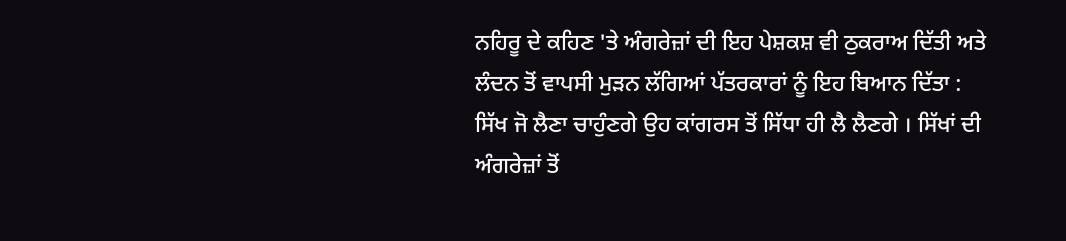ਨਹਿਰੂ ਦੇ ਕਹਿਣ 'ਤੇ ਅੰਗਰੇਜ਼ਾਂ ਦੀ ਇਹ ਪੇਸ਼ਕਸ਼ ਵੀ ਠੁਕਰਾਅ ਦਿੱਤੀ ਅਤੇ ਲੰਦਨ ਤੋਂ ਵਾਪਸੀ ਮੁੜਨ ਲੱਗਿਆਂ ਪੱਤਰਕਾਰਾਂ ਨੂੰ ਇਹ ਬਿਆਨ ਦਿੱਤਾ :
ਸਿੱਖ ਜੋ ਲੈਣਾ ਚਾਹੁੰਣਗੇ ਉਹ ਕਾਂਗਰਸ ਤੋਂ ਸਿੱਧਾ ਹੀ ਲੈ ਲੈਣਗੇ । ਸਿੱਖਾਂ ਦੀ ਅੰਗਰੇਜ਼ਾਂ ਤੋਂ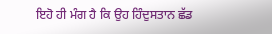ਇਹੋ ਹੀ ਮੰਗ ਹੈ ਕਿ ਉਹ ਹਿੰਦੁਸਤਾਨ ਛੱਡ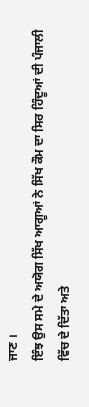ਜਾਣ ।
ਇੰਝ ਉਸ ਸਮੇ ਦੇ ਅਯੋਗ ਸਿੱਖ ਆਗੂਆਂ ਨੇ ਸਿੱਖ ਕੌਮ ਦਾ ਸਿਰ ਹਿੰਦੂਆਂ ਦੀ ਪੰਜਾਲੀ ਵਿੱਚ ਦੇ ਦਿੱਤਾ ਅਤੇ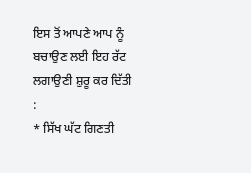ਇਸ ਤੋਂ ਆਪਣੇ ਆਪ ਨੂੰ ਬਚਾਉਣ ਲਈ ਇਹ ਰੱਟ ਲਗਾਉਣੀ ਸ਼ੁਰੂ ਕਰ ਦਿੱਤੀ :
* ਸਿੱਖ ਘੱਟ ਗਿਣਤੀ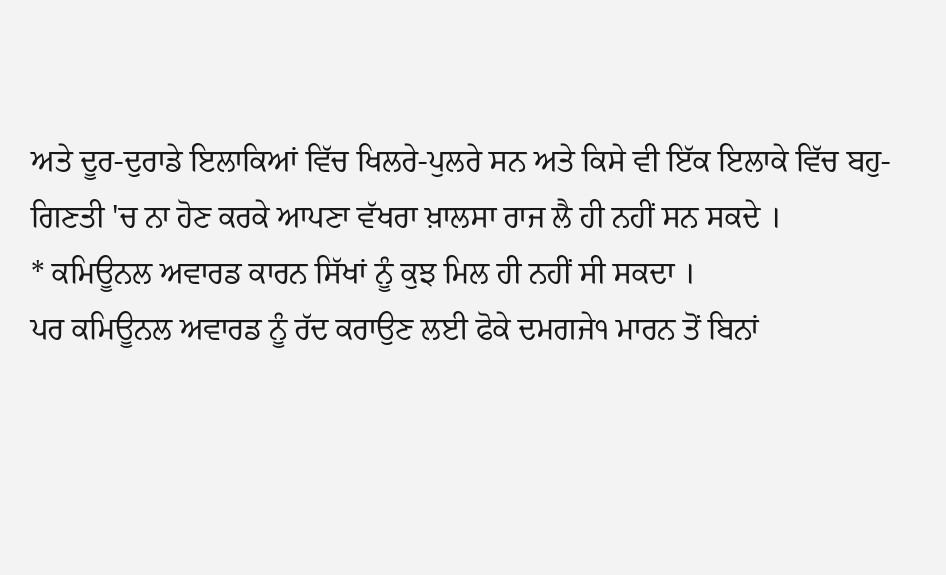ਅਤੇ ਦੂਰ-ਦੁਰਾਡੇ ਇਲਾਕਿਆਂ ਵਿੱਚ ਖਿਲਰੇ-ਪੁਲਰੇ ਸਨ ਅਤੇ ਕਿਸੇ ਵੀ ਇੱਕ ਇਲਾਕੇ ਵਿੱਚ ਬਹੁ-ਗਿਣਤੀ 'ਚ ਨਾ ਹੋਣ ਕਰਕੇ ਆਪਣਾ ਵੱਖਰਾ ਖ਼ਾਲਸਾ ਰਾਜ ਲੈ ਹੀ ਨਹੀਂ ਸਨ ਸਕਦੇ ।
* ਕਮਿਊਨਲ ਅਵਾਰਡ ਕਾਰਨ ਸਿੱਖਾਂ ਨੂੰ ਕੁਝ ਮਿਲ ਹੀ ਨਹੀਂ ਸੀ ਸਕਦਾ ।
ਪਰ ਕਮਿਊਨਲ ਅਵਾਰਡ ਨੂੰ ਰੱਦ ਕਰਾਉਣ ਲਈ ਫੋਕੇ ਦਮਗਜੇ੧ ਮਾਰਨ ਤੋਂ ਬਿਨਾਂ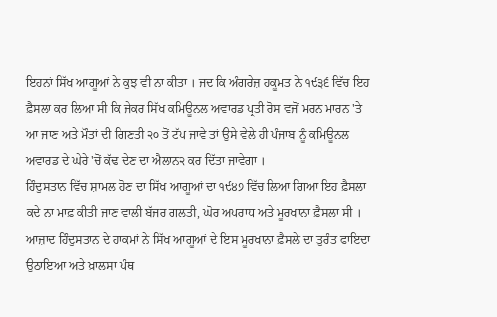ਇਹਨਾਂ ਸਿੱਖ ਆਗੂਆਂ ਨੇ ਕੁਝ ਵੀ ਨਾ ਕੀਤਾ । ਜਦ ਕਿ ਅੰਗਰੇਜ਼ ਹਕੂਮਤ ਨੇ ੧੯੩੬ ਵਿੱਚ ਇਹ ਫ਼ੈਸਲਾ ਕਰ ਲਿਆ ਸੀ ਕਿ ਜੇਕਰ ਸਿੱਖ ਕਮਿਊਨਲ ਅਵਾਰਡ ਪ੍ਰਤੀ ਰੋਸ ਵਜੋਂ ਮਰਨ ਮਾਰਨ 'ਤੇ ਆ ਜਾਣ ਅਤੇ ਮੌਤਾਂ ਦੀ ਗਿਣਤੀ ੨੦ ਤੋਂ ਟੱਪ ਜਾਵੇ ਤਾਂ ਉਸੇ ਵੇਲੇ ਹੀ ਪੰਜਾਬ ਨੂੰ ਕਮਿਊਨਲ ਅਵਾਰਡ ਦੇ ਘੇਰੇ 'ਚੋਂ ਕੱਢ ਦੇਣ ਦਾ ਐਲਾਨ੨ ਕਰ ਦਿੱਤਾ ਜਾਵੇਗਾ ।
ਹਿੰਦੁਸਤਾਨ ਵਿੱਚ ਸ਼ਾਮਲ ਹੋਣ ਦਾ ਸਿੱਖ ਆਗੂਆਂ ਦਾ ੧੯੪੭ ਵਿੱਚ ਲਿਆ ਗਿਆ ਇਹ ਫ਼ੈਸਲਾ ਕਦੇ ਨਾ ਮਾਫ਼ ਕੀਤੀ ਜਾਣ ਵਾਲੀ ਬੱਜਰ ਗਲਤੀ, ਘੋਰ ਅਪਰਾਧ ਅਤੇ ਮੂਰਖਾਨਾ ਫ਼ੈਸਲਾ ਸੀ । ਆਜ਼ਾਦ ਹਿੰਦੁਸਤਾਨ ਦੇ ਹਾਕਮਾਂ ਨੇ ਸਿੱਖ ਆਗੂਆਂ ਦੇ ਇਸ ਮੂਰਖਾਨਾ ਫ਼ੈਸਲੇ ਦਾ ਤੁਰੰਤ ਫਾਇਦਾ ਉਠਾਇਆ ਅਤੇ ਖ਼ਾਲਸਾ ਪੰਥ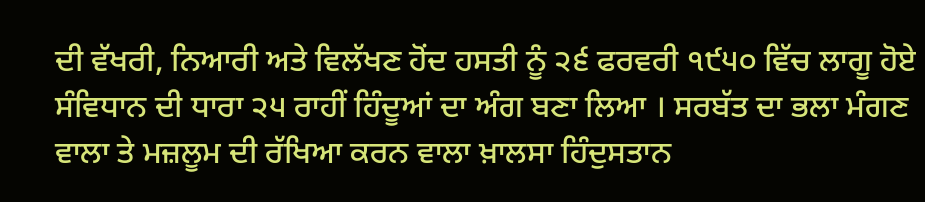ਦੀ ਵੱਖਰੀ, ਨਿਆਰੀ ਅਤੇ ਵਿਲੱਖਣ ਹੋਂਦ ਹਸਤੀ ਨੂੰ ੨੬ ਫਰਵਰੀ ੧੯੫੦ ਵਿੱਚ ਲਾਗੂ ਹੋਏ ਸੰਵਿਧਾਨ ਦੀ ਧਾਰਾ ੨੫ ਰਾਹੀਂ ਹਿੰਦੂਆਂ ਦਾ ਅੰਗ ਬਣਾ ਲਿਆ । ਸਰਬੱਤ ਦਾ ਭਲਾ ਮੰਗਣ ਵਾਲਾ ਤੇ ਮਜ਼ਲੂਮ ਦੀ ਰੱਖਿਆ ਕਰਨ ਵਾਲਾ ਖ਼ਾਲਸਾ ਹਿੰਦੁਸਤਾਨ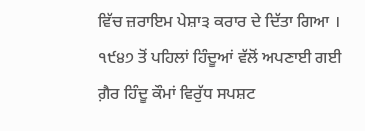ਵਿੱਚ ਜ਼ਰਾਇਮ ਪੇਸ਼ਾ੩ ਕਰਾਰ ਦੇ ਦਿੱਤਾ ਗਿਆ ।
੧੯੪੭ ਤੋਂ ਪਹਿਲਾਂ ਹਿੰਦੂਆਂ ਵੱਲੋਂ ਅਪਣਾਈ ਗਈ ਗ਼ੈਰ ਹਿੰਦੂ ਕੌਮਾਂ ਵਿਰੁੱਧ ਸਪਸ਼ਟ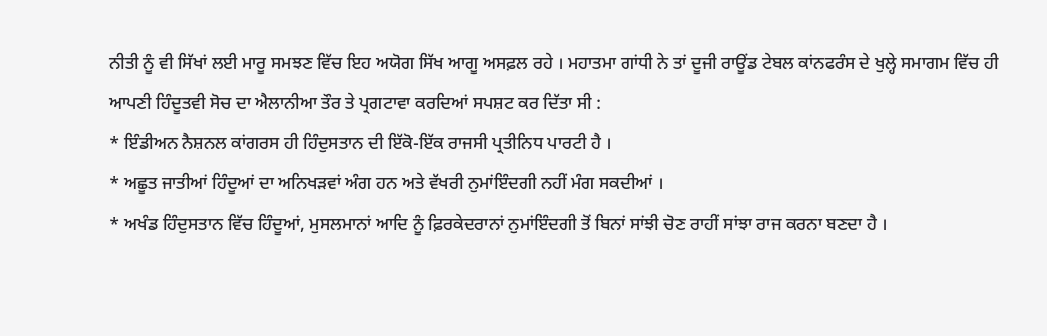ਨੀਤੀ ਨੂੰ ਵੀ ਸਿੱਖਾਂ ਲਈ ਮਾਰੂ ਸਮਝਣ ਵਿੱਚ ਇਹ ਅਯੋਗ ਸਿੱਖ ਆਗੂ ਅਸਫ਼ਲ ਰਹੇ । ਮਹਾਤਮਾ ਗਾਂਧੀ ਨੇ ਤਾਂ ਦੂਜੀ ਰਾਊਂਡ ਟੇਬਲ ਕਾਂਨਫਰੰਸ ਦੇ ਖੁਲ੍ਹੇ ਸਮਾਗਮ ਵਿੱਚ ਹੀ ਆਪਣੀ ਹਿੰਦੂਤਵੀ ਸੋਚ ਦਾ ਐਲਾਨੀਆ ਤੌਰ ਤੇ ਪ੍ਰਗਟਾਵਾ ਕਰਦਿਆਂ ਸਪਸ਼ਟ ਕਰ ਦਿੱਤਾ ਸੀ :
* ਇੰਡੀਅਨ ਨੈਸ਼ਨਲ ਕਾਂਗਰਸ ਹੀ ਹਿੰਦੁਸਤਾਨ ਦੀ ਇੱਕੋ-ਇੱਕ ਰਾਜਸੀ ਪ੍ਰਤੀਨਿਧ ਪਾਰਟੀ ਹੈ ।
* ਅਛੂਤ ਜਾਤੀਆਂ ਹਿੰਦੂਆਂ ਦਾ ਅਨਿਖੜਵਾਂ ਅੰਗ ਹਨ ਅਤੇ ਵੱਖਰੀ ਨੁਮਾਂਇੰਦਗੀ ਨਹੀਂ ਮੰਗ ਸਕਦੀਆਂ ।
* ਅਖੰਡ ਹਿੰਦੁਸਤਾਨ ਵਿੱਚ ਹਿੰਦੂਆਂ, ਮੁਸਲਮਾਨਾਂ ਆਦਿ ਨੂੰ ਫ਼ਿਰਕੇਦਰਾਨਾਂ ਨੁਮਾਂਇੰਦਗੀ ਤੋਂ ਬਿਨਾਂ ਸਾਂਝੀ ਚੋਣ ਰਾਹੀਂ ਸਾਂਝਾ ਰਾਜ ਕਰਨਾ ਬਣਦਾ ਹੈ ।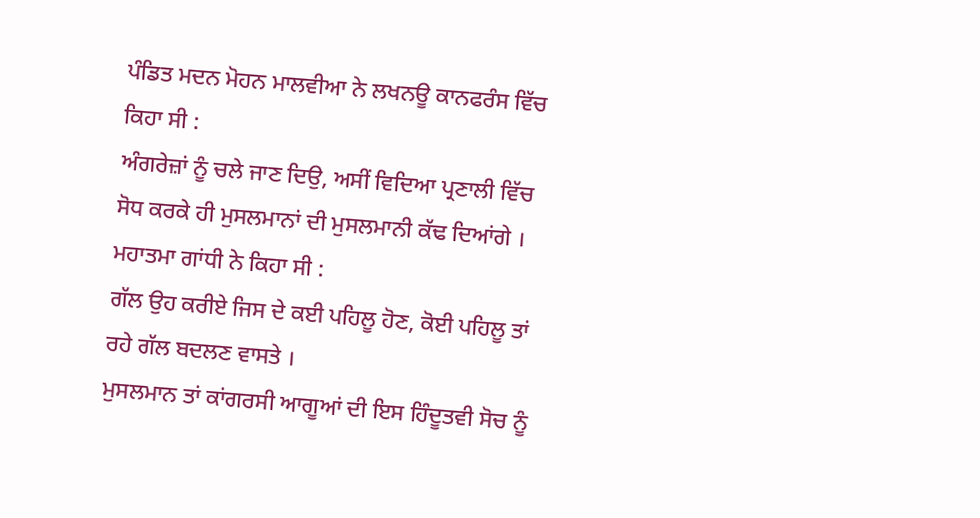ਪੰਡਿਤ ਮਦਨ ਮੋਹਨ ਮਾਲਵੀਆ ਨੇ ਲਖਨਊ ਕਾਨਫਰੰਸ ਵਿੱਚ ਕਿਹਾ ਸੀ :
ਅੰਗਰੇਜ਼ਾਂ ਨੂੰ ਚਲੇ ਜਾਣ ਦਿਉ, ਅਸੀਂ ਵਿਦਿਆ ਪ੍ਰਣਾਲੀ ਵਿੱਚ ਸੋਧ ਕਰਕੇ ਹੀ ਮੁਸਲਮਾਨਾਂ ਦੀ ਮੁਸਲਮਾਨੀ ਕੱਢ ਦਿਆਂਗੇ ।
ਮਹਾਤਮਾ ਗਾਂਧੀ ਨੇ ਕਿਹਾ ਸੀ :
ਗੱਲ ਉਹ ਕਰੀਏ ਜਿਸ ਦੇ ਕਈ ਪਹਿਲੂ ਹੋਣ, ਕੋਈ ਪਹਿਲੂ ਤਾਂ ਰਹੇ ਗੱਲ ਬਦਲਣ ਵਾਸਤੇ ।
ਮੁਸਲਮਾਨ ਤਾਂ ਕਾਂਗਰਸੀ ਆਗੂਆਂ ਦੀ ਇਸ ਹਿੰਦੂਤਵੀ ਸੋਚ ਨੂੰ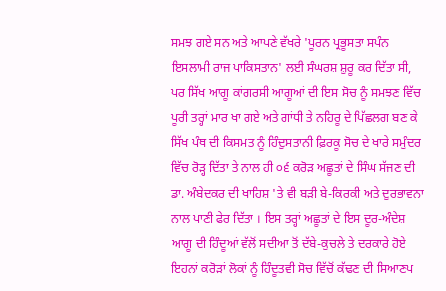ਸਮਝ ਗਏ ਸਨ ਅਤੇ ਆਪਣੇ ਵੱਖਰੇ 'ਪੂਰਨ ਪ੍ਰਭੂਸਤਾ ਸਪੰਨ ਇਸਲਾਮੀ ਰਾਜ ਪਾਕਿਸਤਾਨ' ਲਈ ਸੰਘਰਸ਼ ਸ਼ੁਰੂ ਕਰ ਦਿੱਤਾ ਸੀ, ਪਰ ਸਿੱਖ ਆਗੂ ਕਾਂਗਰਸੀ ਆਗੂਆਂ ਦੀ ਇਸ ਸੋਚ ਨੂੰ ਸਮਝਣ ਵਿੱਚ ਪੂਰੀ ਤਰ੍ਹਾਂ ਮਾਰ ਖਾ ਗਏ ਅਤੇ ਗਾਂਧੀ ਤੇ ਨਹਿਰੂ ਦੇ ਪਿੱਛਲਗ ਬਣ ਕੇ ਸਿੱਖ ਪੰਥ ਦੀ ਕਿਸਮਤ ਨੂੰ ਹਿੰਦੁਸਤਾਨੀ ਫ਼ਿਰਕੂ ਸੋਚ ਦੇ ਖਾਰੇ ਸਮੁੰਦਰ ਵਿੱਚ ਰੋੜ੍ਹ ਦਿੱਤਾ ਤੇ ਨਾਲ ਹੀ ੦੬ ਕਰੋੜ ਅਛੂਤਾਂ ਦੇ ਸਿੰਘ ਸੱਜਣ ਦੀ ਡਾ. ਅੰਬੇਦਕਰ ਦੀ ਖਾਹਿਸ਼ 'ਤੇ ਵੀ ਬੜੀ ਬੇ-ਕਿਰਕੀ ਅਤੇ ਦੁਰਭਾਵਨਾ ਨਾਲ ਪਾਣੀ ਫੇਰ ਦਿੱਤਾ । ਇਸ ਤਰ੍ਹਾਂ ਅਛੂਤਾਂ ਦੇ ਇਸ ਦੂਰ-ਅੰਦੇਸ਼ ਆਗੂ ਦੀ ਹਿੰਦੂਆਂ ਵੱਲੋਂ ਸਦੀਆ ਤੋਂ ਦੱਬੇ-ਕੁਚਲੇ ਤੇ ਦਰਕਾਰੇ ਹੋਏ ਇਹਨਾਂ ਕਰੋੜਾਂ ਲੋਕਾਂ ਨੂੰ ਹਿੰਦੂਤਵੀ ਸੋਚ ਵਿੱਚੋਂ ਕੱਢਣ ਦੀ ਸਿਆਣਪ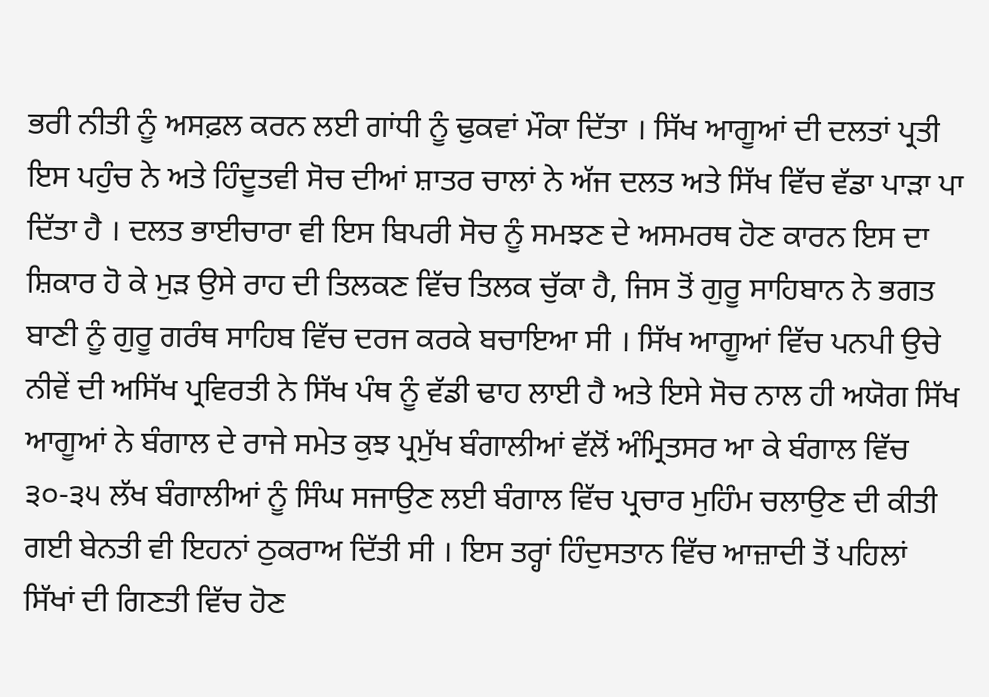ਭਰੀ ਨੀਤੀ ਨੂੰ ਅਸਫ਼ਲ ਕਰਨ ਲਈ ਗਾਂਧੀ ਨੂੰ ਢੁਕਵਾਂ ਮੌਕਾ ਦਿੱਤਾ । ਸਿੱਖ ਆਗੂਆਂ ਦੀ ਦਲਤਾਂ ਪ੍ਰਤੀ ਇਸ ਪਹੁੰਚ ਨੇ ਅਤੇ ਹਿੰਦੂਤਵੀ ਸੋਚ ਦੀਆਂ ਸ਼ਾਤਰ ਚਾਲਾਂ ਨੇ ਅੱਜ ਦਲਤ ਅਤੇ ਸਿੱਖ ਵਿੱਚ ਵੱਡਾ ਪਾੜਾ ਪਾ ਦਿੱਤਾ ਹੈ । ਦਲਤ ਭਾਈਚਾਰਾ ਵੀ ਇਸ ਬਿਪਰੀ ਸੋਚ ਨੂੰ ਸਮਝਣ ਦੇ ਅਸਮਰਥ ਹੋਣ ਕਾਰਨ ਇਸ ਦਾ ਸ਼ਿਕਾਰ ਹੋ ਕੇ ਮੁੜ ਉਸੇ ਰਾਹ ਦੀ ਤਿਲਕਣ ਵਿੱਚ ਤਿਲਕ ਚੁੱਕਾ ਹੈ, ਜਿਸ ਤੋਂ ਗੁਰੂ ਸਾਹਿਬਾਨ ਨੇ ਭਗਤ ਬਾਣੀ ਨੂੰ ਗੁਰੂ ਗਰੰਥ ਸਾਹਿਬ ਵਿੱਚ ਦਰਜ ਕਰਕੇ ਬਚਾਇਆ ਸੀ । ਸਿੱਖ ਆਗੂਆਂ ਵਿੱਚ ਪਨਪੀ ਉਚੇ ਨੀਵੇਂ ਦੀ ਅਸਿੱਖ ਪ੍ਰਵਿਰਤੀ ਨੇ ਸਿੱਖ ਪੰਥ ਨੂੰ ਵੱਡੀ ਢਾਹ ਲਾਈ ਹੈ ਅਤੇ ਇਸੇ ਸੋਚ ਨਾਲ ਹੀ ਅਯੋਗ ਸਿੱਖ ਆਗੂਆਂ ਨੇ ਬੰਗਾਲ ਦੇ ਰਾਜੇ ਸਮੇਤ ਕੁਝ ਪ੍ਰਮੁੱਖ ਬੰਗਾਲੀਆਂ ਵੱਲੋਂ ਅੰਮ੍ਰਿਤਸਰ ਆ ਕੇ ਬੰਗਾਲ ਵਿੱਚ ੩੦-੩੫ ਲੱਖ ਬੰਗਾਲੀਆਂ ਨੂੰ ਸਿੰਘ ਸਜਾਉਣ ਲਈ ਬੰਗਾਲ ਵਿੱਚ ਪ੍ਰਚਾਰ ਮੁਹਿੰਮ ਚਲਾਉਣ ਦੀ ਕੀਤੀ ਗਈ ਬੇਨਤੀ ਵੀ ਇਹਨਾਂ ਠੁਕਰਾਅ ਦਿੱਤੀ ਸੀ । ਇਸ ਤਰ੍ਹਾਂ ਹਿੰਦੁਸਤਾਨ ਵਿੱਚ ਆਜ਼ਾਦੀ ਤੋਂ ਪਹਿਲਾਂ ਸਿੱਖਾਂ ਦੀ ਗਿਣਤੀ ਵਿੱਚ ਹੋਣ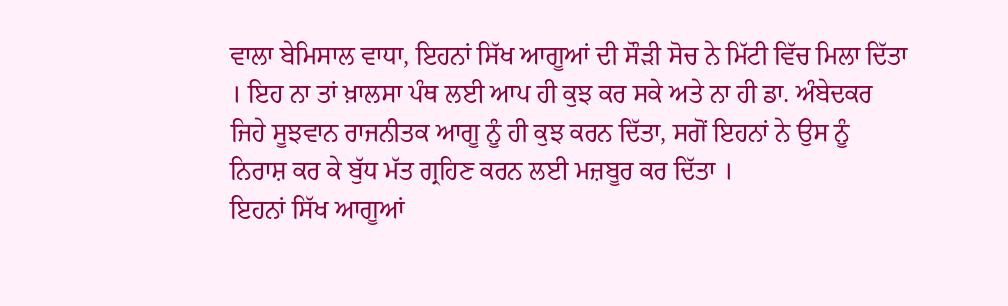ਵਾਲਾ ਬੇਮਿਸਾਲ ਵਾਧਾ, ਇਹਨਾਂ ਸਿੱਖ ਆਗੂਆਂ ਦੀ ਸੌੜੀ ਸੋਚ ਨੇ ਮਿੱਟੀ ਵਿੱਚ ਮਿਲਾ ਦਿੱਤਾ । ਇਹ ਨਾ ਤਾਂ ਖ਼ਾਲਸਾ ਪੰਥ ਲਈ ਆਪ ਹੀ ਕੁਝ ਕਰ ਸਕੇ ਅਤੇ ਨਾ ਹੀ ਡਾ. ਅੰਬੇਦਕਰ ਜਿਹੇ ਸੂਝਵਾਨ ਰਾਜਨੀਤਕ ਆਗੂ ਨੂੰ ਹੀ ਕੁਝ ਕਰਨ ਦਿੱਤਾ, ਸਗੋਂ ਇਹਨਾਂ ਨੇ ਉਸ ਨੂੰ ਨਿਰਾਸ਼ ਕਰ ਕੇ ਬੁੱਧ ਮੱਤ ਗ੍ਰਹਿਣ ਕਰਨ ਲਈ ਮਜ਼ਬੂਰ ਕਰ ਦਿੱਤਾ ।
ਇਹਨਾਂ ਸਿੱਖ ਆਗੂਆਂ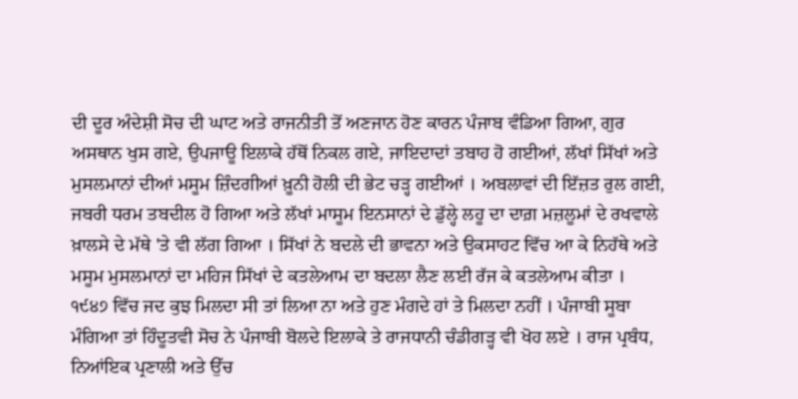ਦੀ ਦੂਰ ਅੰਦੇਸ਼ੀ ਸੋਚ ਦੀ ਘਾਟ ਅਤੇ ਰਾਜਨੀਤੀ ਤੋਂ ਅਣਜਾਨ ਹੋਣ ਕਾਰਨ ਪੰਜਾਬ ਵੰਡਿਆ ਗਿਆ, ਗੁਰ ਅਸਥਾਨ ਖੁਸ ਗਏ, ਉਪਜਾਊ ਇਲਾਕੇ ਹੱਥੋਂ ਨਿਕਲ ਗਏ, ਜਾਇਦਾਦਾਂ ਤਬਾਹ ਹੋ ਗਈਆਂ, ਲੱਖਾਂ ਸਿੱਖਾਂ ਅਤੇ ਮੁਸਲਮਾਨਾਂ ਦੀਆਂ ਮਸੂਮ ਜ਼ਿੰਦਗੀਆਂ ਖ਼ੂਨੀ ਹੋਲੀ ਦੀ ਭੇਟ ਚੜ੍ਹ ਗਈਆਂ । ਅਬਲਾਵਾਂ ਦੀ ਇੱਜ਼ਤ ਰੁਲ ਗਈ, ਜਬਰੀ ਧਰਮ ਤਬਦੀਲ ਹੋ ਗਿਆ ਅਤੇ ਲੱਖਾਂ ਮਾਸੂਮ ਇਨਸਾਨਾਂ ਦੇ ਡੁੱਲ੍ਹੇ ਲਹੂ ਦਾ ਦਾਗ਼ ਮਜ਼ਲੂਮਾਂ ਦੇ ਰਖਵਾਲੇ ਖ਼ਾਲਸੇ ਦੇ ਮੱਥੇ 'ਤੇ ਵੀ ਲੱਗ ਗਿਆ । ਸਿੱਖਾਂ ਨੇ ਬਦਲੇ ਦੀ ਭਾਵਨਾ ਅਤੇ ਉਕਸਾਹਟ ਵਿੱਚ ਆ ਕੇ ਨਿਹੱਥੇ ਅਤੇ ਮਸੂਮ ਮੁਸਲਮਾਨਾਂ ਦਾ ਮਹਿਜ ਸਿੱਖਾਂ ਦੇ ਕਤਲੇਆਮ ਦਾ ਬਦਲਾ ਲੈਣ ਲਈ ਰੱਜ ਕੇ ਕਤਲੇਆਮ ਕੀਤਾ ।
੧੯੪੭ ਵਿੱਚ ਜਦ ਕੁਝ ਮਿਲਦਾ ਸੀ ਤਾਂ ਲਿਆ ਨਾ ਅਤੇ ਹੁਣ ਮੰਗਦੇ ਹਾਂ ਤੇ ਮਿਲਦਾ ਨਹੀਂ । ਪੰਜਾਬੀ ਸੂਬਾ ਮੰਗਿਆ ਤਾਂ ਹਿੰਦੂਤਵੀ ਸੋਚ ਨੇ ਪੰਜਾਬੀ ਬੋਲਦੇ ਇਲਾਕੇ ਤੇ ਰਾਜਧਾਨੀ ਚੰਡੀਗੜ੍ਹ ਵੀ ਖੋਹ ਲਏ । ਰਾਜ ਪ੍ਰਬੰਧ, ਨਿਆਂਇਕ ਪ੍ਰਣਾਲੀ ਅਤੇ ਉੱਚ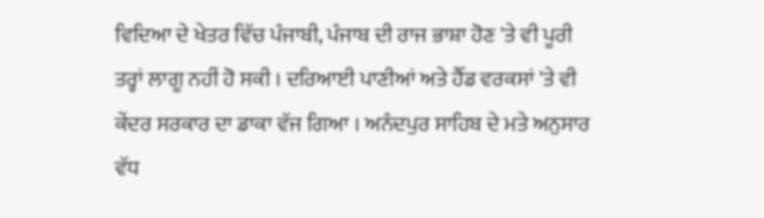ਵਿਦਿਆ ਦੇ ਖੇਤਰ ਵਿੱਚ ਪੰਜਾਬੀ, ਪੰਜਾਬ ਦੀ ਰਾਜ ਭਾਸ਼ਾ ਹੋਣ 'ਤੇ ਵੀ ਪੂਰੀ ਤਰ੍ਹਾਂ ਲਾਗੂ ਨਹੀਂ ਹੋ ਸਕੀ । ਦਰਿਆਈ ਪਾਣੀਆਂ ਅਤੇ ਹੈੱਡ ਵਰਕਸਾਂ 'ਤੇ ਵੀ ਕੇਂਦਰ ਸਰਕਾਰ ਦਾ ਡਾਕਾ ਵੱਜ ਗਿਆ । ਅਨੰਦਪੁਰ ਸਾਹਿਬ ਦੇ ਮਤੇ ਅਨੁਸਾਰ ਵੱਧ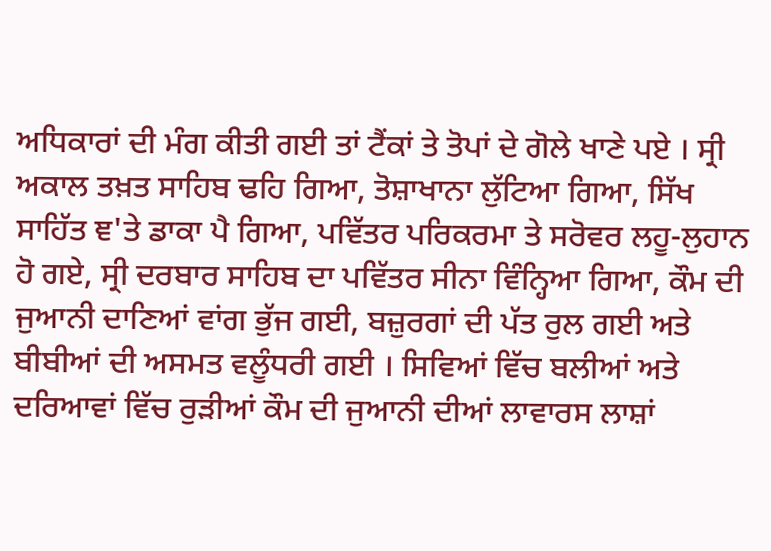ਅਧਿਕਾਰਾਂ ਦੀ ਮੰਗ ਕੀਤੀ ਗਈ ਤਾਂ ਟੈਂਕਾਂ ਤੇ ਤੋਪਾਂ ਦੇ ਗੋਲੇ ਖਾਣੇ ਪਏ । ਸ੍ਰੀ ਅਕਾਲ ਤਖ਼ਤ ਸਾਹਿਬ ਢਹਿ ਗਿਆ, ਤੋਸ਼ਾਖਾਨਾ ਲੁੱਟਿਆ ਗਿਆ, ਸਿੱਖ ਸਾਹਿੱਤ ਞ'ਤੇ ਡਾਕਾ ਪੈ ਗਿਆ, ਪਵਿੱਤਰ ਪਰਿਕਰਮਾ ਤੇ ਸਰੋਵਰ ਲਹੂ-ਲੁਹਾਨ ਹੋ ਗਏ, ਸ੍ਰੀ ਦਰਬਾਰ ਸਾਹਿਬ ਦਾ ਪਵਿੱਤਰ ਸੀਨਾ ਵਿੰਨ੍ਹਿਆ ਗਿਆ, ਕੌਮ ਦੀ ਜੁਆਨੀ ਦਾਣਿਆਂ ਵਾਂਗ ਭੁੱਜ ਗਈ, ਬਜ਼ੁਰਗਾਂ ਦੀ ਪੱਤ ਰੁਲ ਗਈ ਅਤੇ ਬੀਬੀਆਂ ਦੀ ਅਸਮਤ ਵਲੂੰਧਰੀ ਗਈ । ਸਿਵਿਆਂ ਵਿੱਚ ਬਲੀਆਂ ਅਤੇ ਦਰਿਆਵਾਂ ਵਿੱਚ ਰੁੜੀਆਂ ਕੌਮ ਦੀ ਜੁਆਨੀ ਦੀਆਂ ਲਾਵਾਰਸ ਲਾਸ਼ਾਂ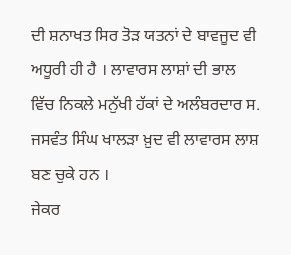ਦੀ ਸ਼ਨਾਖਤ ਸਿਰ ਤੋੜ ਯਤਨਾਂ ਦੇ ਬਾਵਜੂਦ ਵੀ ਅਧੂਰੀ ਹੀ ਹੈ । ਲਾਵਾਰਸ ਲਾਸ਼ਾਂ ਦੀ ਭਾਲ ਵਿੱਚ ਨਿਕਲੇ ਮਨੁੱਖੀ ਹੱਕਾਂ ਦੇ ਅਲੰਬਰਦਾਰ ਸ. ਜਸਵੰਤ ਸਿੰਘ ਖਾਲੜਾ ਖ਼ੁਦ ਵੀ ਲਾਵਾਰਸ ਲਾਸ਼ ਬਣ ਚੁਕੇ ਹਨ ।
ਜੇਕਰ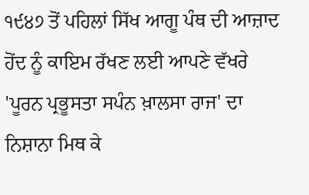੧੯੪੭ ਤੋਂ ਪਹਿਲਾਂ ਸਿੱਖ ਆਗੂ ਪੰਥ ਦੀ ਆਜ਼ਾਦ ਹੋਂਦ ਨੂੰ ਕਾਇਮ ਰੱਖਣ ਲਈ ਆਪਣੇ ਵੱਖਰੇ 'ਪੂਰਨ ਪ੍ਰਭੂਸਤਾ ਸਪੰਨ ਖ਼ਾਲਸਾ ਰਾਜ' ਦਾ ਨਿਸ਼ਾਨਾ ਮਿਥ ਕੇ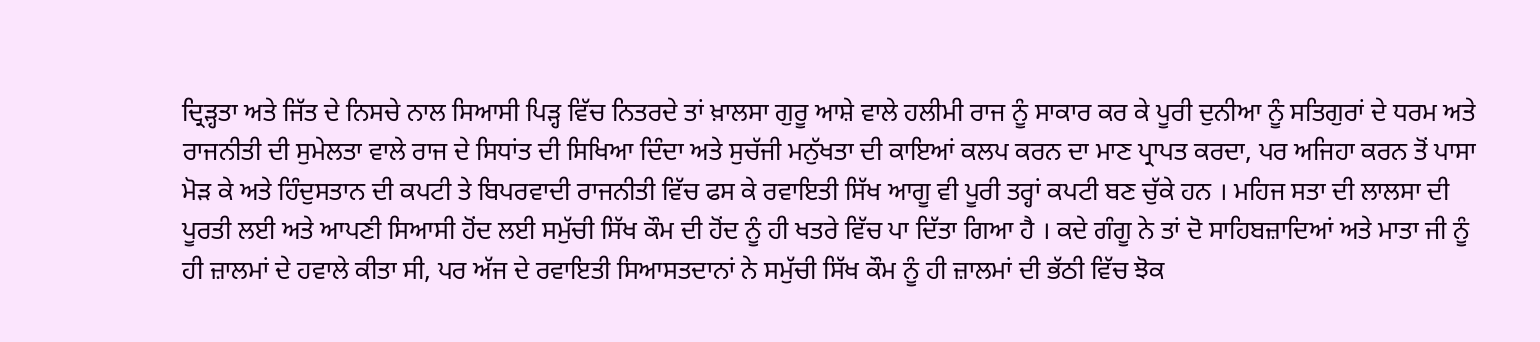ਦ੍ਰਿੜ੍ਹਤਾ ਅਤੇ ਜਿੱਤ ਦੇ ਨਿਸਚੇ ਨਾਲ ਸਿਆਸੀ ਪਿੜ੍ਹ ਵਿੱਚ ਨਿਤਰਦੇ ਤਾਂ ਖ਼ਾਲਸਾ ਗੁਰੂ ਆਸ਼ੇ ਵਾਲੇ ਹਲੀਮੀ ਰਾਜ ਨੂੰ ਸਾਕਾਰ ਕਰ ਕੇ ਪੂਰੀ ਦੁਨੀਆ ਨੂੰ ਸਤਿਗੁਰਾਂ ਦੇ ਧਰਮ ਅਤੇ ਰਾਜਨੀਤੀ ਦੀ ਸੁਮੇਲਤਾ ਵਾਲੇ ਰਾਜ ਦੇ ਸਿਧਾਂਤ ਦੀ ਸਿਖਿਆ ਦਿੰਦਾ ਅਤੇ ਸੁਚੱਜੀ ਮਨੁੱਖਤਾ ਦੀ ਕਾਇਆਂ ਕਲਪ ਕਰਨ ਦਾ ਮਾਣ ਪ੍ਰਾਪਤ ਕਰਦਾ, ਪਰ ਅਜਿਹਾ ਕਰਨ ਤੋਂ ਪਾਸਾ ਮੋੜ ਕੇ ਅਤੇ ਹਿੰਦੁਸਤਾਨ ਦੀ ਕਪਟੀ ਤੇ ਬਿਪਰਵਾਦੀ ਰਾਜਨੀਤੀ ਵਿੱਚ ਫਸ ਕੇ ਰਵਾਇਤੀ ਸਿੱਖ ਆਗੂ ਵੀ ਪੂਰੀ ਤਰ੍ਹਾਂ ਕਪਟੀ ਬਣ ਚੁੱਕੇ ਹਨ । ਮਹਿਜ ਸਤਾ ਦੀ ਲਾਲਸਾ ਦੀ ਪੂਰਤੀ ਲਈ ਅਤੇ ਆਪਣੀ ਸਿਆਸੀ ਹੋਂਦ ਲਈ ਸਮੁੱਚੀ ਸਿੱਖ ਕੌਮ ਦੀ ਹੋਂਦ ਨੂੰ ਹੀ ਖਤਰੇ ਵਿੱਚ ਪਾ ਦਿੱਤਾ ਗਿਆ ਹੈ । ਕਦੇ ਗੰਗੂ ਨੇ ਤਾਂ ਦੋ ਸਾਹਿਬਜ਼ਾਦਿਆਂ ਅਤੇ ਮਾਤਾ ਜੀ ਨੂੰ ਹੀ ਜ਼ਾਲਮਾਂ ਦੇ ਹਵਾਲੇ ਕੀਤਾ ਸੀ, ਪਰ ਅੱਜ ਦੇ ਰਵਾਇਤੀ ਸਿਆਸਤਦਾਨਾਂ ਨੇ ਸਮੁੱਚੀ ਸਿੱਖ ਕੌਮ ਨੂੰ ਹੀ ਜ਼ਾਲਮਾਂ ਦੀ ਭੱਠੀ ਵਿੱਚ ਝੋਕ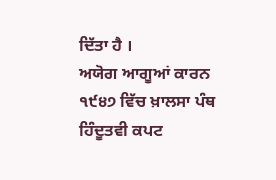ਦਿੱਤਾ ਹੈ ।
ਅਯੋਗ ਆਗੂਆਂ ਕਾਰਨ ੧੯੪੭ ਵਿੱਚ ਖ਼ਾਲਸਾ ਪੰਥ ਹਿੰਦੂਤਵੀ ਕਪਟ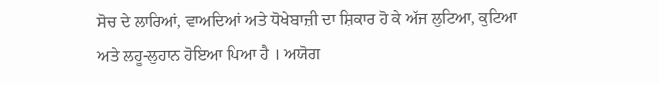ਸੋਚ ਦੇ ਲਾਰਿਆਂ, ਵਾਅਦਿਆਂ ਅਤੇ ਧੋਖੇਬਾਜ਼ੀ ਦਾ ਸ਼ਿਕਾਰ ਹੋ ਕੇ ਅੱਜ ਲੁਟਿਆ, ਕੁਟਿਆ ਅਤੇ ਲਹੂ-ਲੁਹਾਨ ਹੋਇਆ ਪਿਆ ਹੈ । ਅਯੋਗ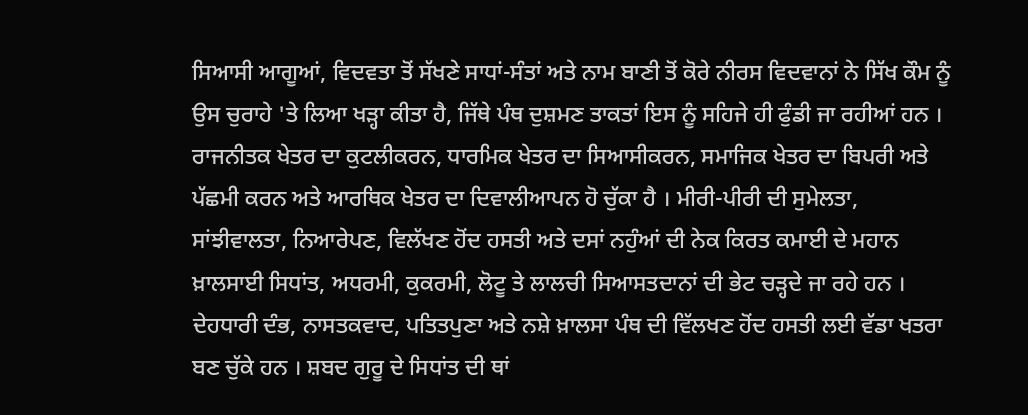ਸਿਆਸੀ ਆਗੂਆਂ, ਵਿਦਵਤਾ ਤੋਂ ਸੱਖਣੇ ਸਾਧਾਂ-ਸੰਤਾਂ ਅਤੇ ਨਾਮ ਬਾਣੀ ਤੋਂ ਕੋਰੇ ਨੀਰਸ ਵਿਦਵਾਨਾਂ ਨੇ ਸਿੱਖ ਕੌਮ ਨੂੰ ਉਸ ਚੁਰਾਹੇ 'ਤੇ ਲਿਆ ਖੜ੍ਹਾ ਕੀਤਾ ਹੈ, ਜਿੱਥੇ ਪੰਥ ਦੁਸ਼ਮਣ ਤਾਕਤਾਂ ਇਸ ਨੂੰ ਸਹਿਜੇ ਹੀ ਫੁੰਡੀ ਜਾ ਰਹੀਆਂ ਹਨ । ਰਾਜਨੀਤਕ ਖੇਤਰ ਦਾ ਕੁਟਲੀਕਰਨ, ਧਾਰਮਿਕ ਖੇਤਰ ਦਾ ਸਿਆਸੀਕਰਨ, ਸਮਾਜਿਕ ਖੇਤਰ ਦਾ ਬਿਪਰੀ ਅਤੇ ਪੱਛਮੀ ਕਰਨ ਅਤੇ ਆਰਥਿਕ ਖੇਤਰ ਦਾ ਦਿਵਾਲੀਆਪਨ ਹੋ ਚੁੱਕਾ ਹੈ । ਮੀਰੀ-ਪੀਰੀ ਦੀ ਸੁਮੇਲਤਾ, ਸਾਂਝੀਵਾਲਤਾ, ਨਿਆਰੇਪਣ, ਵਿਲੱਖਣ ਹੋਂਦ ਹਸਤੀ ਅਤੇ ਦਸਾਂ ਨਹੁੰਆਂ ਦੀ ਨੇਕ ਕਿਰਤ ਕਮਾਈ ਦੇ ਮਹਾਨ ਖ਼ਾਲਸਾਈ ਸਿਧਾਂਤ, ਅਧਰਮੀ, ਕੁਕਰਮੀ, ਲੋਟੂ ਤੇ ਲਾਲਚੀ ਸਿਆਸਤਦਾਨਾਂ ਦੀ ਭੇਟ ਚੜ੍ਹਦੇ ਜਾ ਰਹੇ ਹਨ । ਦੇਹਧਾਰੀ ਦੰਭ, ਨਾਸਤਕਵਾਦ, ਪਤਿਤਪੁਣਾ ਅਤੇ ਨਸ਼ੇ ਖ਼ਾਲਸਾ ਪੰਥ ਦੀ ਵਿੱਲਖਣ ਹੋਂਦ ਹਸਤੀ ਲਈ ਵੱਡਾ ਖਤਰਾ ਬਣ ਚੁੱਕੇ ਹਨ । ਸ਼ਬਦ ਗੁਰੂ ਦੇ ਸਿਧਾਂਤ ਦੀ ਥਾਂ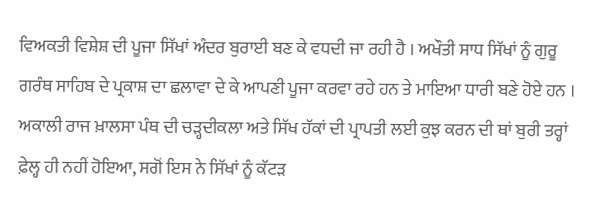ਵਿਅਕਤੀ ਵਿਸ਼ੇਸ਼ ਦੀ ਪੂਜਾ ਸਿੱਖਾਂ ਅੰਦਰ ਬੁਰਾਈ ਬਣ ਕੇ ਵਧਦੀ ਜਾ ਰਹੀ ਹੈ । ਅਖੌਤੀ ਸਾਧ ਸਿੱਖਾਂ ਨੂੰ ਗੁਰੂ ਗਰੰਥ ਸਾਹਿਬ ਦੇ ਪ੍ਰਕਾਸ਼ ਦਾ ਛਲਾਵਾ ਦੇ ਕੇ ਆਪਣੀ ਪੂਜਾ ਕਰਵਾ ਰਹੇ ਹਨ ਤੇ ਮਾਇਆ ਧਾਰੀ ਬਣੇ ਹੋਏ ਹਨ ।
ਅਕਾਲੀ ਰਾਜ ਖ਼ਾਲਸਾ ਪੰਥ ਦੀ ਚੜ੍ਹਦੀਕਲਾ ਅਤੇ ਸਿੱਖ ਹੱਕਾਂ ਦੀ ਪ੍ਰਾਪਤੀ ਲਈ ਕੁਝ ਕਰਨ ਦੀ ਥਾਂ ਬੁਰੀ ਤਰ੍ਹਾਂ ਫ਼ੇਲ੍ਹ ਹੀ ਨਹੀਂ ਹੋਇਆ, ਸਗੋਂ ਇਸ ਨੇ ਸਿੱਖਾਂ ਨੂੰ ਕੱਟੜ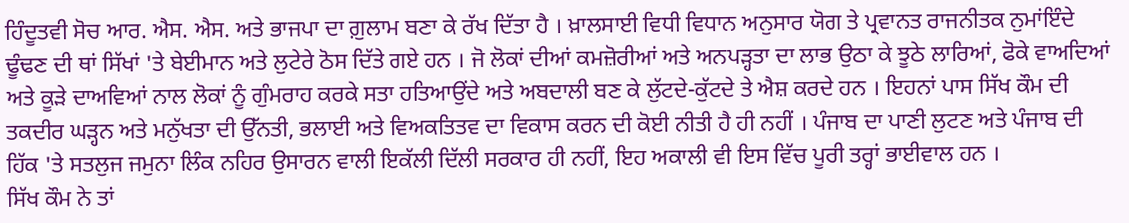ਹਿੰਦੂਤਵੀ ਸੋਚ ਆਰ. ਐਸ. ਐਸ. ਅਤੇ ਭਾਜਪਾ ਦਾ ਗ਼ੁਲਾਮ ਬਣਾ ਕੇ ਰੱਖ ਦਿੱਤਾ ਹੈ । ਖ਼ਾਲਸਾਈ ਵਿਧੀ ਵਿਧਾਨ ਅਨੁਸਾਰ ਯੋਗ ਤੇ ਪ੍ਰਵਾਨਤ ਰਾਜਨੀਤਕ ਨੁਮਾਂਇੰਦੇ ਢੂੰਢਣ ਦੀ ਥਾਂ ਸਿੱਖਾਂ 'ਤੇ ਬੇਈਮਾਨ ਅਤੇ ਲੁਟੇਰੇ ਠੋਸ ਦਿੱਤੇ ਗਏ ਹਨ । ਜੋ ਲੋਕਾਂ ਦੀਆਂ ਕਮਜ਼ੋਰੀਆਂ ਅਤੇ ਅਨਪੜ੍ਹਤਾ ਦਾ ਲਾਭ ਉਠਾ ਕੇ ਝੂਠੇ ਲਾਰਿਆਂ, ਫੋਕੇ ਵਾਅਦਿਆਂ ਅਤੇ ਕੂੜੇ ਦਾਅਵਿਆਂ ਨਾਲ ਲੋਕਾਂ ਨੂੰ ਗੁੰਮਰਾਹ ਕਰਕੇ ਸਤਾ ਹਤਿਆਉਂਦੇ ਅਤੇ ਅਬਦਾਲੀ ਬਣ ਕੇ ਲੁੱਟਦੇ-ਕੁੱਟਦੇ ਤੇ ਐਸ਼ ਕਰਦੇ ਹਨ । ਇਹਨਾਂ ਪਾਸ ਸਿੱਖ ਕੌਮ ਦੀ ਤਕਦੀਰ ਘੜ੍ਹਨ ਅਤੇ ਮਨੁੱਖਤਾ ਦੀ ਉੱਨਤੀ, ਭਲਾਈ ਅਤੇ ਵਿਅਕਤਿਤਵ ਦਾ ਵਿਕਾਸ ਕਰਨ ਦੀ ਕੋਈ ਨੀਤੀ ਹੈ ਹੀ ਨਹੀਂ । ਪੰਜਾਬ ਦਾ ਪਾਣੀ ਲੁਟਣ ਅਤੇ ਪੰਜਾਬ ਦੀ ਹਿੱਕ 'ਤੇ ਸਤਲੁਜ ਜਮੁਨਾ ਲਿੰਕ ਨਹਿਰ ਉਸਾਰਨ ਵਾਲੀ ਇਕੱਲੀ ਦਿੱਲੀ ਸਰਕਾਰ ਹੀ ਨਹੀਂ, ਇਹ ਅਕਾਲੀ ਵੀ ਇਸ ਵਿੱਚ ਪੂਰੀ ਤਰ੍ਹਾਂ ਭਾਈਵਾਲ ਹਨ ।
ਸਿੱਖ ਕੌਮ ਨੇ ਤਾਂ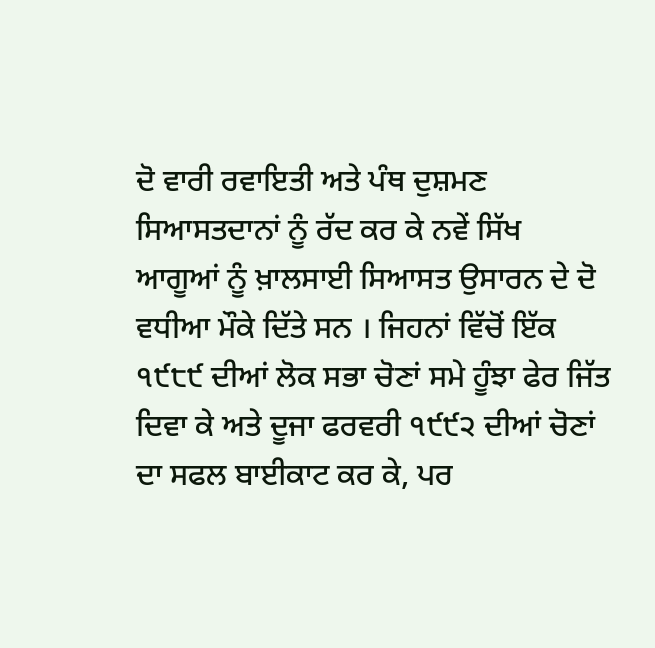ਦੋ ਵਾਰੀ ਰਵਾਇਤੀ ਅਤੇ ਪੰਥ ਦੁਸ਼ਮਣ ਸਿਆਸਤਦਾਨਾਂ ਨੂੰ ਰੱਦ ਕਰ ਕੇ ਨਵੇਂ ਸਿੱਖ ਆਗੂਆਂ ਨੂੰ ਖ਼ਾਲਸਾਈ ਸਿਆਸਤ ਉਸਾਰਨ ਦੇ ਦੋ ਵਧੀਆ ਮੌਕੇ ਦਿੱਤੇ ਸਨ । ਜਿਹਨਾਂ ਵਿੱਚੋਂ ਇੱਕ ੧੯੮੯ ਦੀਆਂ ਲੋਕ ਸਭਾ ਚੋਣਾਂ ਸਮੇ ਹੂੰਝਾ ਫੇਰ ਜਿੱਤ ਦਿਵਾ ਕੇ ਅਤੇ ਦੂਜਾ ਫਰਵਰੀ ੧੯੯੨ ਦੀਆਂ ਚੋਣਾਂ ਦਾ ਸਫਲ ਬਾਈਕਾਟ ਕਰ ਕੇ, ਪਰ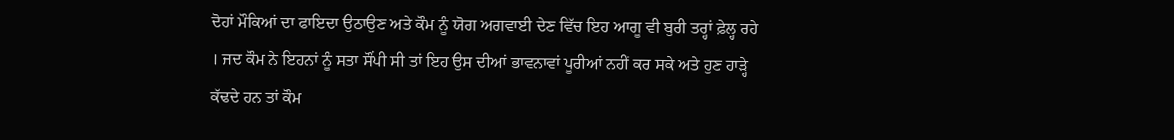ਦੋਹਾਂ ਮੌਕਿਆਂ ਦਾ ਫਾਇਦਾ ਉਠਾਉਣ ਅਤੇ ਕੌਮ ਨੂੰ ਯੋਗ ਅਗਵਾਈ ਦੇਣ ਵਿੱਚ ਇਹ ਆਗੂ ਵੀ ਬੁਰੀ ਤਰ੍ਹਾਂ ਫ਼ੇਲ੍ਹ ਰਹੇ । ਜਦ ਕੌਮ ਨੇ ਇਹਨਾਂ ਨੂੰ ਸਤਾ ਸੌਂਪੀ ਸੀ ਤਾਂ ਇਹ ਉਸ ਦੀਆਂ ਭਾਵਨਾਵਾਂ ਪੂਰੀਆਂ ਨਹੀਂ ਕਰ ਸਕੇ ਅਤੇ ਹੁਣ ਹਾੜ੍ਹੇ ਕੱਢਦੇ ਹਨ ਤਾਂ ਕੌਮ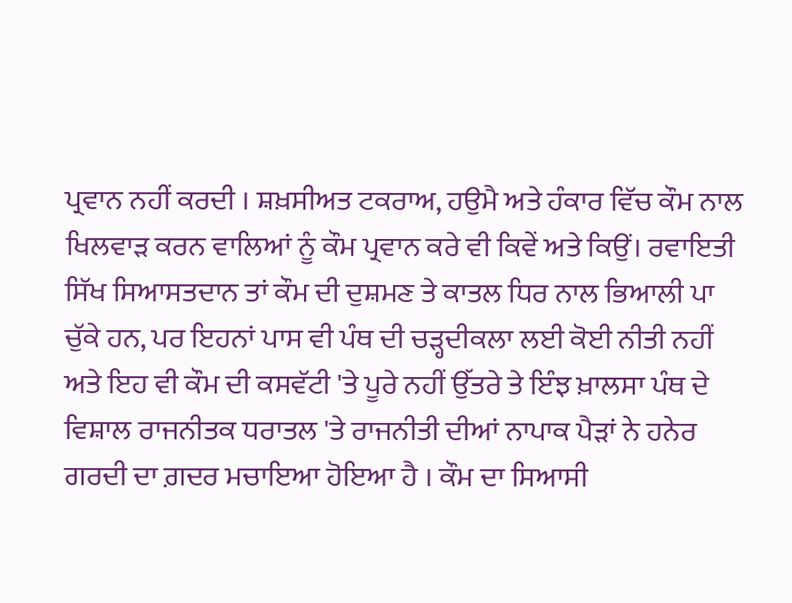ਪ੍ਰਵਾਨ ਨਹੀਂ ਕਰਦੀ । ਸ਼ਖ਼ਸੀਅਤ ਟਕਰਾਅ, ਹਉਮੈ ਅਤੇ ਹੰਕਾਰ ਵਿੱਚ ਕੌਮ ਨਾਲ ਖਿਲਵਾੜ ਕਰਨ ਵਾਲਿਆਂ ਨੂੰ ਕੌਮ ਪ੍ਰਵਾਨ ਕਰੇ ਵੀ ਕਿਵੇਂ ਅਤੇ ਕਿਉਂ। ਰਵਾਇਤੀ ਸਿੱਖ ਸਿਆਸਤਦਾਨ ਤਾਂ ਕੌਮ ਦੀ ਦੁਸ਼ਮਣ ਤੇ ਕਾਤਲ ਧਿਰ ਨਾਲ ਭਿਆਲੀ ਪਾ ਚੁੱਕੇ ਹਨ, ਪਰ ਇਹਨਾਂ ਪਾਸ ਵੀ ਪੰਥ ਦੀ ਚੜ੍ਹਦੀਕਲਾ ਲਈ ਕੋਈ ਨੀਤੀ ਨਹੀਂ ਅਤੇ ਇਹ ਵੀ ਕੌਮ ਦੀ ਕਸਵੱਟੀ 'ਤੇ ਪੂਰੇ ਨਹੀਂ ਉੱਤਰੇ ਤੇ ਇੰਝ ਖ਼ਾਲਸਾ ਪੰਥ ਦੇ ਵਿਸ਼ਾਲ ਰਾਜਨੀਤਕ ਧਰਾਤਲ 'ਤੇ ਰਾਜਨੀਤੀ ਦੀਆਂ ਨਾਪਾਕ ਪੈੜਾਂ ਨੇ ਹਨੇਰ ਗਰਦੀ ਦਾ ਗ਼ਦਰ ਮਚਾਇਆ ਹੋਇਆ ਹੈ । ਕੌਮ ਦਾ ਸਿਆਸੀ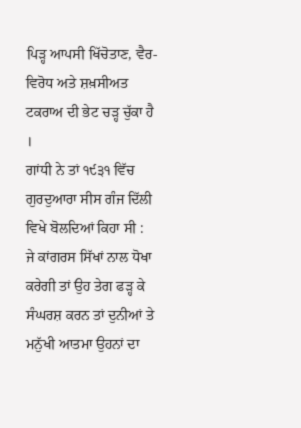ਪਿੜ੍ਹ ਆਪਸੀ ਖਿੱਚੋਤਾਣ, ਵੈਰ-ਵਿਰੋਧ ਅਤੇ ਸ਼ਖ਼ਸੀਅਤ ਟਕਰਾਅ ਦੀ ਭੇਟ ਚੜ੍ਹ ਚੁੱਕਾ ਹੈ ।
ਗਾਂਧੀ ਨੇ ਤਾਂ ੧੯੩੧ ਵਿੱਚ ਗੁਰਦੁਆਰਾ ਸੀਸ ਗੰਜ ਦਿੱਲੀ ਵਿਖੇ ਬੋਲਦਿਆਂ ਕਿਹਾ ਸੀ :
ਜੇ ਕਾਂਗਰਸ ਸਿੱਖਾਂ ਨਾਲ ਧੋਖਾ ਕਰੇਗੀ ਤਾਂ ਉਹ ਤੇਗ ਫੜ੍ਹ ਕੇ ਸੰਘਰਸ਼ ਕਰਨ ਤਾਂ ਦੁਨੀਆਂ ਤੇ ਮਨੁੱਖੀ ਆਤਮਾ ਉਹਨਾਂ ਦਾ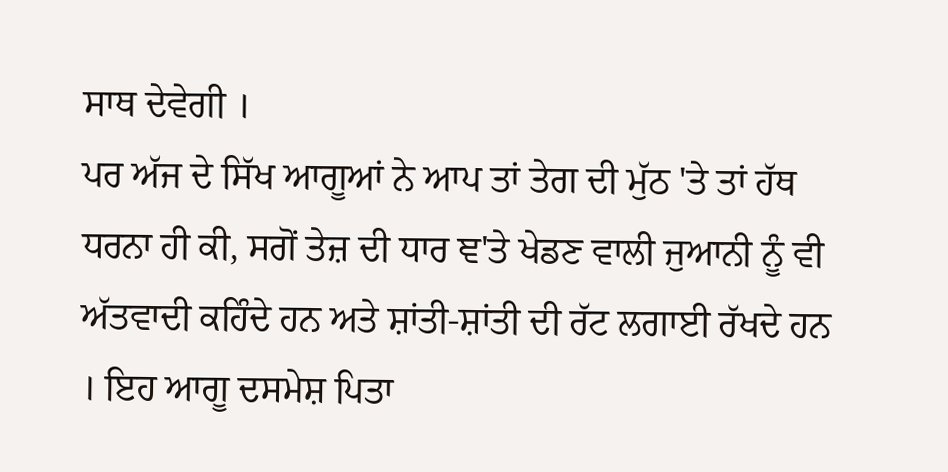ਸਾਥ ਦੇਵੇਗੀ ।
ਪਰ ਅੱਜ ਦੇ ਸਿੱਖ ਆਗੂਆਂ ਨੇ ਆਪ ਤਾਂ ਤੇਗ ਦੀ ਮੁੱਠ 'ਤੇ ਤਾਂ ਹੱਥ ਧਰਨਾ ਹੀ ਕੀ, ਸਗੋਂ ਤੇਜ਼ ਦੀ ਧਾਰ ਞ'ਤੇ ਖੇਡਣ ਵਾਲੀ ਜੁਆਨੀ ਨੂੰ ਵੀ ਅੱਤਵਾਦੀ ਕਹਿੰਦੇ ਹਨ ਅਤੇ ਸ਼ਾਂਤੀ-ਸ਼ਾਂਤੀ ਦੀ ਰੱਟ ਲਗਾਈ ਰੱਖਦੇ ਹਨ । ਇਹ ਆਗੂ ਦਸਮੇਸ਼ ਪਿਤਾ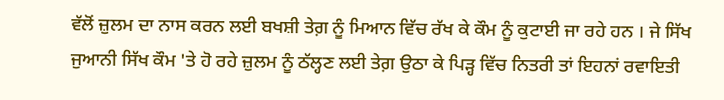ਵੱਲੋਂ ਜ਼ੁਲਮ ਦਾ ਨਾਸ ਕਰਨ ਲਈ ਬਖਸ਼ੀ ਤੇਗ਼ ਨੂੰ ਮਿਆਨ ਵਿੱਚ ਰੱਖ ਕੇ ਕੌਮ ਨੂੰ ਕੁਟਾਈ ਜਾ ਰਹੇ ਹਨ । ਜੇ ਸਿੱਖ ਜੁਆਨੀ ਸਿੱਖ ਕੌਮ 'ਤੇ ਹੋ ਰਹੇ ਜ਼ੁਲਮ ਨੂੰ ਠੱਲ੍ਹਣ ਲਈ ਤੇਗ਼ ਉਠਾ ਕੇ ਪਿੜ੍ਹ ਵਿੱਚ ਨਿਤਰੀ ਤਾਂ ਇਹਨਾਂ ਰਵਾਇਤੀ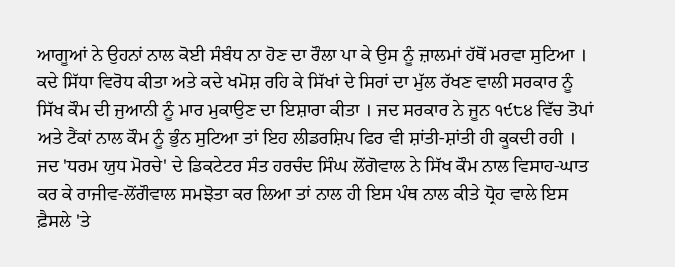ਆਗੂਆਂ ਨੇ ਉਹਨਾਂ ਨਾਲ ਕੋਈ ਸੰਬੰਧ ਨਾ ਹੋਣ ਦਾ ਰੌਲਾ ਪਾ ਕੇ ਉਸ ਨੂੰ ਜ਼ਾਲਮਾਂ ਹੱਥੋਂ ਮਰਵਾ ਸੁਟਿਆ । ਕਦੇ ਸਿੱਧਾ ਵਿਰੋਧ ਕੀਤਾ ਅਤੇ ਕਦੇ ਖਮੋਸ਼ ਰਹਿ ਕੇ ਸਿੱਖਾਂ ਦੇ ਸਿਰਾਂ ਦਾ ਮੁੱਲ ਰੱਖਣ ਵਾਲੀ ਸਰਕਾਰ ਨੂੰ ਸਿੱਖ ਕੌਮ ਦੀ ਜੁਆਨੀ ਨੂੰ ਮਾਰ ਮੁਕਾਉਣ ਦਾ ਇਸ਼ਾਰਾ ਕੀਤਾ । ਜਦ ਸਰਕਾਰ ਨੇ ਜੂਨ ੧੯੮੪ ਵਿੱਚ ਤੋਪਾਂ ਅਤੇ ਟੈਂਕਾਂ ਨਾਲ ਕੌਮ ਨੂੰ ਭੁੰਨ ਸੁਟਿਆ ਤਾਂ ਇਹ ਲੀਡਰਸ਼ਿਪ ਫਿਰ ਵੀ ਸ਼ਾਂਤੀ-ਸ਼ਾਂਤੀ ਹੀ ਕੂਕਦੀ ਰਹੀ । ਜਦ 'ਧਰਮ ਯੁਧ ਮੋਰਚੇ' ਦੇ ਡਿਕਟੇਟਰ ਸੰਤ ਹਰਚੰਦ ਸਿੰਘ ਲੋਂਗੋਵਾਲ ਨੇ ਸਿੱਖ ਕੌਮ ਨਾਲ ਵਿਸਾਹ-ਘਾਤ ਕਰ ਕੇ ਰਾਜੀਵ-ਲੋਂਗੌਵਾਲ ਸਮਝੋਤਾ ਕਰ ਲਿਆ ਤਾਂ ਨਾਲ ਹੀ ਇਸ ਪੰਥ ਨਾਲ ਕੀਤੇ ਧ੍ਰੋਹ ਵਾਲੇ ਇਸ ਫ਼ੈਸਲੇ 'ਤੇ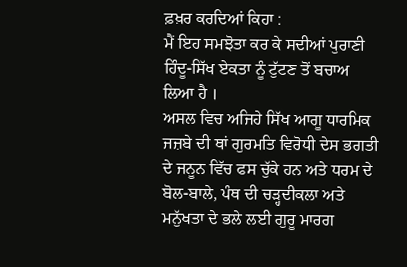ਫ਼ਖ਼ਰ ਕਰਦਿਆਂ ਕਿਹਾ :
ਮੈਂ ਇਹ ਸਮਝੋਤਾ ਕਰ ਕੇ ਸਦੀਆਂ ਪੁਰਾਣੀ ਹਿੰਦੂ-ਸਿੱਖ ਏਕਤਾ ਨੂੰ ਟੁੱਟਣ ਤੋਂ ਬਚਾਅ ਲਿਆ ਹੈ ।
ਅਸਲ ਵਿਚ ਅਜਿਹੇ ਸਿੱਖ ਆਗੂ ਧਾਰਮਿਕ ਜਜ਼ਬੇ ਦੀ ਥਾਂ ਗੁਰਮਤਿ ਵਿਰੋਧੀ ਦੇਸ ਭਗਤੀ ਦੇ ਜਨੂਨ ਵਿੱਚ ਫਸ ਚੁੱਕੇ ਹਨ ਅਤੇ ਧਰਮ ਦੇ ਬੋਲ-ਬਾਲੇ, ਪੰਥ ਦੀ ਚੜ੍ਹਦੀਕਲਾ ਅਤੇ ਮਨੁੱਖਤਾ ਦੇ ਭਲੇ ਲਈ ਗੁਰੂ ਮਾਰਗ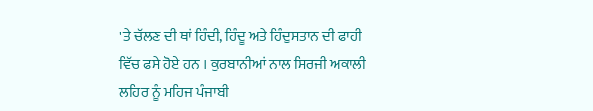'ਤੇ ਚੱਲਣ ਦੀ ਥਾਂ ਹਿੰਦੀ, ਹਿੰਦੂ ਅਤੇ ਹਿੰਦੁਸਤਾਨ ਦੀ ਫਾਹੀ ਵਿੱਚ ਫਸੇ ਹੋਏ ਹਨ । ਕੁਰਬਾਨੀਆਂ ਨਾਲ ਸਿਰਜੀ ਅਕਾਲੀ ਲਹਿਰ ਨੂੰ ਮਹਿਜ ਪੰਜਾਬੀ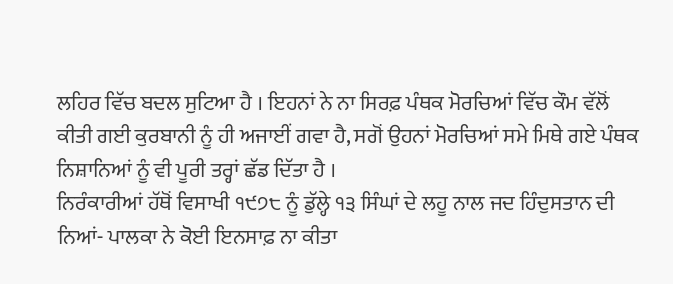ਲਹਿਰ ਵਿੱਚ ਬਦਲ ਸੁਟਿਆ ਹੈ । ਇਹਨਾਂ ਨੇ ਨਾ ਸਿਰਫ਼ ਪੰਥਕ ਮੋਰਚਿਆਂ ਵਿੱਚ ਕੌਮ ਵੱਲੋਂ ਕੀਤੀ ਗਈ ਕੁਰਬਾਨੀ ਨੂੰ ਹੀ ਅਜਾਈਂ ਗਵਾ ਹੈ, ਸਗੋਂ ਉਹਨਾਂ ਮੋਰਚਿਆਂ ਸਮੇ ਮਿਥੇ ਗਏ ਪੰਥਕ ਨਿਸ਼ਾਨਿਆਂ ਨੂੰ ਵੀ ਪੂਰੀ ਤਰ੍ਹਾਂ ਛੱਡ ਦਿੱਤਾ ਹੈ ।
ਨਿਰੰਕਾਰੀਆਂ ਹੱਥੋਂ ਵਿਸਾਖੀ ੧੯੭੮ ਨੂੰ ਡੁੱਲ੍ਹੇ ੧੩ ਸਿੰਘਾਂ ਦੇ ਲਹੂ ਨਾਲ ਜਦ ਹਿੰਦੁਸਤਾਨ ਦੀ ਨਿਆਂ- ਪਾਲਕਾ ਨੇ ਕੋਈ ਇਨਸਾਫ਼ ਨਾ ਕੀਤਾ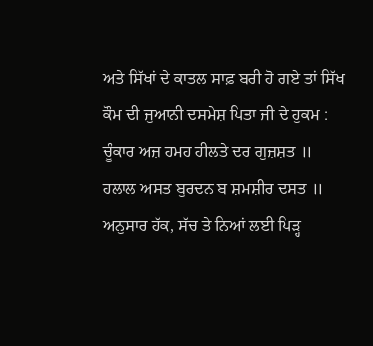ਅਤੇ ਸਿੱਖਾਂ ਦੇ ਕਾਤਲ ਸਾਫ਼ ਬਰੀ ਹੋ ਗਏ ਤਾਂ ਸਿੱਖ ਕੌਮ ਦੀ ਜੁਆਨੀ ਦਸਮੇਸ਼ ਪਿਤਾ ਜੀ ਦੇ ਹੁਕਮ :
ਚੂੰਕਾਰ ਅਜ਼ ਹਮਹ ਹੀਲਤੇ ਦਰ ਗੁਜ਼ਸ਼ਤ ॥
ਹਲਾਲ ਅਸਤ ਬੁਰਦਨ ਬ ਸ਼ਮਸ਼ੀਰ ਦਸਤ ॥
ਅਨੁਸਾਰ ਹੱਕ, ਸੱਚ ਤੇ ਨਿਆਂ ਲਈ ਪਿੜ੍ਹ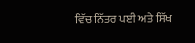ਵਿੱਚ ਨਿੱਤਰ ਪਈ ਅਤੇ ਸਿੱਖ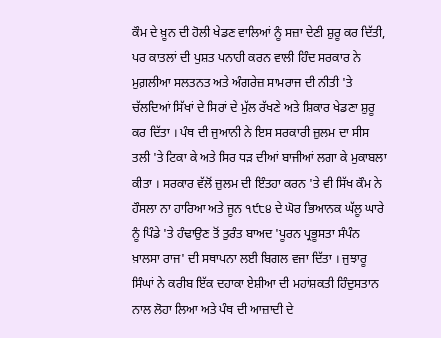ਕੌਮ ਦੇ ਖ਼ੂਨ ਦੀ ਹੋਲੀ ਖੇਡਣ ਵਾਲਿਆਂ ਨੂੰ ਸਜ਼ਾ ਦੇਣੀ ਸ਼ੁਰੂ ਕਰ ਦਿੱਤੀ, ਪਰ ਕਾਤਲਾਂ ਦੀ ਪੁਸ਼ਤ ਪਨਾਹੀ ਕਰਨ ਵਾਲੀ ਹਿੰਦ ਸਰਕਾਰ ਨੇ ਮੁਗ਼ਲੀਆ ਸਲਤਨਤ ਅਤੇ ਅੰਗਰੇਜ਼ ਸਾਮਰਾਜ ਦੀ ਨੀਤੀ 'ਤੇ ਚੱਲਦਿਆਂ ਸਿੱਖਾਂ ਦੇ ਸਿਰਾਂ ਦੇ ਮੁੱਲ ਰੱਖਣੇ ਅਤੇ ਸ਼ਿਕਾਰ ਖੇਡਣਾ ਸ਼ੁਰੂ ਕਰ ਦਿੱਤਾ । ਪੰਥ ਦੀ ਜੁਆਨੀ ਨੇ ਇਸ ਸਰਕਾਰੀ ਜ਼ੁਲਮ ਦਾ ਸੀਸ ਤਲੀ 'ਤੇ ਟਿਕਾ ਕੇ ਅਤੇ ਸਿਰ ਧੜ ਦੀਆਂ ਬਾਜੀਆਂ ਲਗਾ ਕੇ ਮੁਕਾਬਲਾ ਕੀਤਾ । ਸਰਕਾਰ ਵੱਲੋਂ ਜ਼ੁਲਮ ਦੀ ਇੰਤਹਾ ਕਰਨ 'ਤੇ ਵੀ ਸਿੱਖ ਕੌਮ ਨੇ ਹੌਸਲਾ ਨਾ ਹਾਰਿਆ ਅਤੇ ਜੂਨ ੧੯੮੪ ਦੇ ਘੋਰ ਭਿਆਨਕ ਘੱਲੂ ਘਾਰੇ ਨੂੰ ਪਿੰਡੇ 'ਤੇ ਹੰਢਾਉਣ ਤੋਂ ਤੁਰੰਤ ਬਾਅਦ 'ਪੂਰਨ ਪ੍ਰਭੂਸਤਾ ਸੰਪੰਨ ਖ਼ਾਲਸਾ ਰਾਜ' ਦੀ ਸਥਾਪਨਾ ਲਈ ਬਿਗਲ ਵਜਾ ਦਿੱਤਾ । ਜੁਝਾਰੂ ਸਿੰਘਾਂ ਨੇ ਕਰੀਬ ਇੱਕ ਦਹਾਕਾ ਏਸ਼ੀਆ ਦੀ ਮਹਾਂਸ਼ਕਤੀ ਹਿੰਦੁਸਤਾਨ ਨਾਲ ਲੋਹਾ ਲਿਆ ਅਤੇ ਪੰਥ ਦੀ ਆਜ਼ਾਦੀ ਦੇ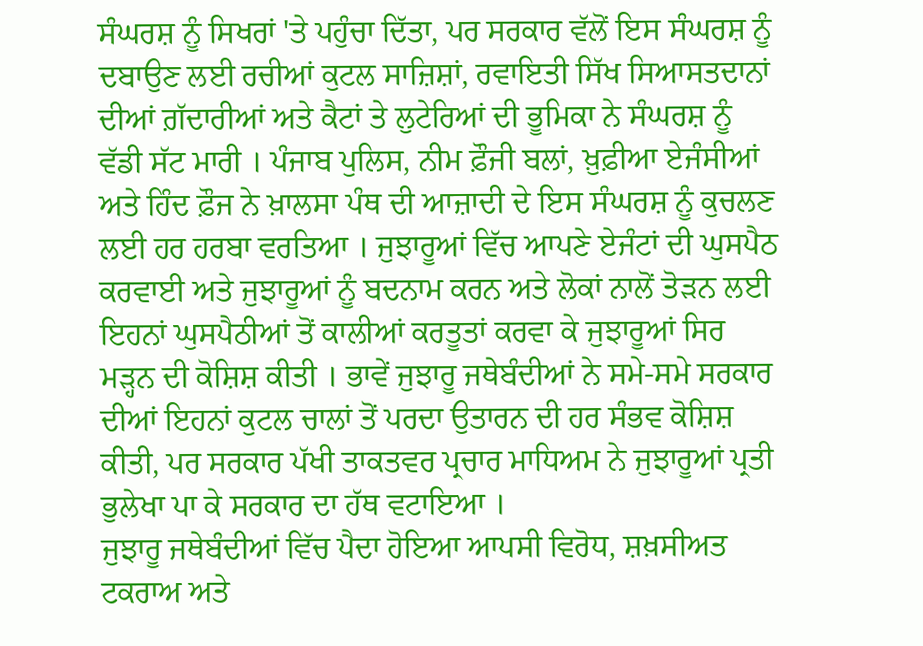ਸੰਘਰਸ਼ ਨੂੰ ਸਿਖਰਾਂ 'ਤੇ ਪਹੁੰਚਾ ਦਿੱਤਾ, ਪਰ ਸਰਕਾਰ ਵੱਲੋਂ ਇਸ ਸੰਘਰਸ਼ ਨੂੰ ਦਬਾਉਣ ਲਈ ਰਚੀਆਂ ਕੁਟਲ ਸਾਜ਼ਿਸ਼ਾਂ, ਰਵਾਇਤੀ ਸਿੱਖ ਸਿਆਸਤਦਾਨਾਂ ਦੀਆਂ ਗ਼ੱਦਾਰੀਆਂ ਅਤੇ ਕੈਟਾਂ ਤੇ ਲੁਟੇਰਿਆਂ ਦੀ ਭੂਮਿਕਾ ਨੇ ਸੰਘਰਸ਼ ਨੂੰ ਵੱਡੀ ਸੱਟ ਮਾਰੀ । ਪੰਜਾਬ ਪੁਲਿਸ, ਨੀਮ ਫ਼ੌਜੀ ਬਲਾਂ, ਖ਼ੁਫ਼ੀਆ ਏਜੰਸੀਆਂ ਅਤੇ ਹਿੰਦ ਫ਼ੌਜ ਨੇ ਖ਼ਾਲਸਾ ਪੰਥ ਦੀ ਆਜ਼ਾਦੀ ਦੇ ਇਸ ਸੰਘਰਸ਼ ਨੂੰ ਕੁਚਲਣ ਲਈ ਹਰ ਹਰਬਾ ਵਰਤਿਆ । ਜੁਝਾਰੂਆਂ ਵਿੱਚ ਆਪਣੇ ਏਜੰਟਾਂ ਦੀ ਘੁਸਪੈਠ ਕਰਵਾਈ ਅਤੇ ਜੁਝਾਰੂਆਂ ਨੂੰ ਬਦਨਾਮ ਕਰਨ ਅਤੇ ਲੋਕਾਂ ਨਾਲੋਂ ਤੋੜਨ ਲਈ ਇਹਨਾਂ ਘੁਸਪੈਠੀਆਂ ਤੋਂ ਕਾਲੀਆਂ ਕਰਤੂਤਾਂ ਕਰਵਾ ਕੇ ਜੁਝਾਰੂਆਂ ਸਿਰ ਮੜ੍ਹਨ ਦੀ ਕੋਸ਼ਿਸ਼ ਕੀਤੀ । ਭਾਵੇਂ ਜੁਝਾਰੂ ਜਥੇਬੰਦੀਆਂ ਨੇ ਸਮੇ-ਸਮੇ ਸਰਕਾਰ ਦੀਆਂ ਇਹਨਾਂ ਕੁਟਲ ਚਾਲਾਂ ਤੋਂ ਪਰਦਾ ਉਤਾਰਨ ਦੀ ਹਰ ਸੰਭਵ ਕੋਸ਼ਿਸ਼ ਕੀਤੀ, ਪਰ ਸਰਕਾਰ ਪੱਖੀ ਤਾਕਤਵਰ ਪ੍ਰਚਾਰ ਮਾਧਿਅਮ ਨੇ ਜੁਝਾਰੂਆਂ ਪ੍ਰਤੀ ਭੁਲੇਖਾ ਪਾ ਕੇ ਸਰਕਾਰ ਦਾ ਹੱਥ ਵਟਾਇਆ ।
ਜੁਝਾਰੂ ਜਥੇਬੰਦੀਆਂ ਵਿੱਚ ਪੈਦਾ ਹੋਇਆ ਆਪਸੀ ਵਿਰੋਧ, ਸ਼ਖ਼ਸੀਅਤ ਟਕਰਾਅ ਅਤੇ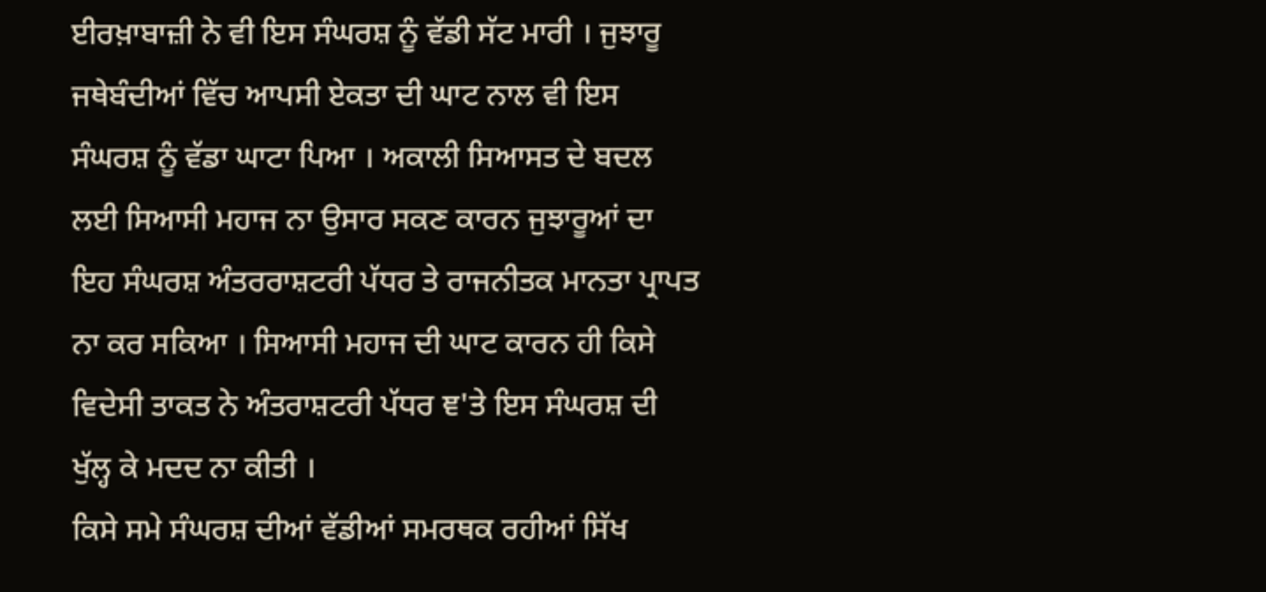ਈਰਖ਼ਾਬਾਜ਼ੀ ਨੇ ਵੀ ਇਸ ਸੰਘਰਸ਼ ਨੂੰ ਵੱਡੀ ਸੱਟ ਮਾਰੀ । ਜੁਝਾਰੂ ਜਥੇਬੰਦੀਆਂ ਵਿੱਚ ਆਪਸੀ ਏਕਤਾ ਦੀ ਘਾਟ ਨਾਲ ਵੀ ਇਸ ਸੰਘਰਸ਼ ਨੂੰ ਵੱਡਾ ਘਾਟਾ ਪਿਆ । ਅਕਾਲੀ ਸਿਆਸਤ ਦੇ ਬਦਲ ਲਈ ਸਿਆਸੀ ਮਹਾਜ ਨਾ ਉਸਾਰ ਸਕਣ ਕਾਰਨ ਜੁਝਾਰੂਆਂ ਦਾ ਇਹ ਸੰਘਰਸ਼ ਅੰਤਰਰਾਸ਼ਟਰੀ ਪੱਧਰ ਤੇ ਰਾਜਨੀਤਕ ਮਾਨਤਾ ਪ੍ਰਾਪਤ ਨਾ ਕਰ ਸਕਿਆ । ਸਿਆਸੀ ਮਹਾਜ ਦੀ ਘਾਟ ਕਾਰਨ ਹੀ ਕਿਸੇ ਵਿਦੇਸੀ ਤਾਕਤ ਨੇ ਅੰਤਰਾਸ਼ਟਰੀ ਪੱਧਰ ਞ'ਤੇ ਇਸ ਸੰਘਰਸ਼ ਦੀ ਖੁੱਲ੍ਹ ਕੇ ਮਦਦ ਨਾ ਕੀਤੀ ।
ਕਿਸੇ ਸਮੇ ਸੰਘਰਸ਼ ਦੀਆਂ ਵੱਡੀਆਂ ਸਮਰਥਕ ਰਹੀਆਂ ਸਿੱਖ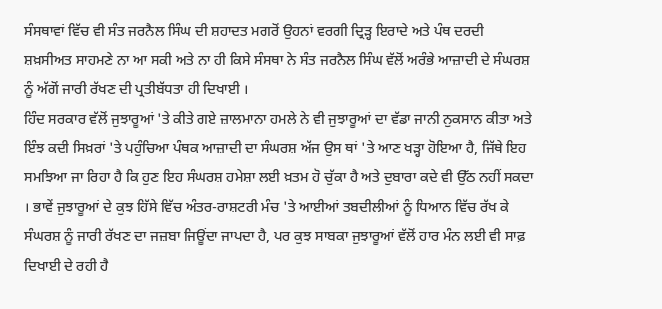ਸੰਸਥਾਵਾਂ ਵਿੱਚ ਵੀ ਸੰਤ ਜਰਨੈਲ ਸਿੰਘ ਦੀ ਸ਼ਹਾਦਤ ਮਗਰੋਂ ਉਹਨਾਂ ਵਰਗੀ ਦ੍ਰਿੜ੍ਹ ਇਰਾਦੇ ਅਤੇ ਪੰਥ ਦਰਦੀ ਸ਼ਖ਼ਸੀਅਤ ਸਾਹਮਣੇ ਨਾ ਆ ਸਕੀ ਅਤੇ ਨਾ ਹੀ ਕਿਸੇ ਸੰਸਥਾ ਨੇ ਸੰਤ ਜਰਨੈਲ ਸਿੰਘ ਵੱਲੋਂ ਅਰੰਭੇ ਆਜ਼ਾਦੀ ਦੇ ਸੰਘਰਸ਼ ਨੂੰ ਅੱਗੋਂ ਜਾਰੀ ਰੱਖਣ ਦੀ ਪ੍ਰਤੀਬੱਧਤਾ ਹੀ ਦਿਖਾਈ ।
ਹਿੰਦ ਸਰਕਾਰ ਵੱਲੋਂ ਜੁਝਾਰੂਆਂ 'ਤੇ ਕੀਤੇ ਗਏ ਜ਼ਾਲਮਾਨਾ ਹਮਲੇ ਨੇ ਵੀ ਜੁਝਾਰੂਆਂ ਦਾ ਵੱਡਾ ਜਾਨੀ ਨੁਕਸਾਨ ਕੀਤਾ ਅਤੇ ਇੰਝ ਕਦੀ ਸਿਖ਼ਰਾਂ 'ਤੇ ਪਹੁੰਚਿਆ ਪੰਥਕ ਆਜ਼ਾਦੀ ਦਾ ਸੰਘਰਸ਼ ਅੱਜ ਉਸ ਥਾਂ 'ਤੇ ਆਣ ਖੜ੍ਹਾ ਹੋਇਆ ਹੈ, ਜਿੱਥੇ ਇਹ ਸਮਝਿਆ ਜਾ ਰਿਹਾ ਹੈ ਕਿ ਹੁਣ ਇਹ ਸੰਘਰਸ਼ ਹਮੇਸ਼ਾ ਲਈ ਖ਼ਤਮ ਹੋ ਚੁੱਕਾ ਹੈ ਅਤੇ ਦੁਬਾਰਾ ਕਦੇ ਵੀ ਉੱਠ ਨਹੀਂ ਸਕਦਾ । ਭਾਵੇਂ ਜੁਝਾਰੂਆਂ ਦੇ ਕੁਝ ਹਿੱਸੇ ਵਿੱਚ ਅੰਤਰ-ਰਾਸ਼ਟਰੀ ਮੰਚ 'ਤੇ ਆਈਆਂ ਤਬਦੀਲੀਆਂ ਨੂੰ ਧਿਆਨ ਵਿੱਚ ਰੱਖ ਕੇ ਸੰਘਰਸ਼ ਨੂੰ ਜਾਰੀ ਰੱਖਣ ਦਾ ਜਜ਼ਬਾ ਜਿਊਂਦਾ ਜਾਪਦਾ ਹੈ, ਪਰ ਕੁਝ ਸਾਬਕਾ ਜੁਝਾਰੂਆਂ ਵੱਲੋਂ ਹਾਰ ਮੰਨ ਲਈ ਵੀ ਸਾਫ਼ ਦਿਖਾਈ ਦੇ ਰਹੀ ਹੈ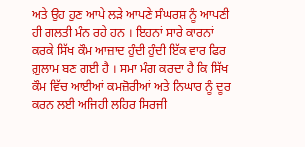ਅਤੇ ਉਹ ਹੁਣ ਆਪੇ ਲੜੇ ਆਪਣੇ ਸੰਘਰਸ਼ ਨੂੰ ਆਪਣੀ ਹੀ ਗਲਤੀ ਮੰਨ ਰਹੇ ਹਨ । ਇਹਨਾਂ ਸਾਰੇ ਕਾਰਨਾਂ ਕਰਕੇ ਸਿੱਖ ਕੌਮ ਆਜ਼ਾਦ ਹੁੰਦੀ ਹੁੰਦੀ ਇੱਕ ਵਾਰ ਫਿਰ ਗ਼ੁਲਾਮ ਬਣ ਗਈ ਹੈ । ਸਮਾ ਮੰਗ ਕਰਦਾ ਹੈ ਕਿ ਸਿੱਖ ਕੌਮ ਵਿੱਚ ਆਈਆਂ ਕਮਜ਼ੋਰੀਆਂ ਅਤੇ ਨਿਘਾਰ ਨੂੰ ਦੂਰ ਕਰਨ ਲਈ ਅਜਿਹੀ ਲਹਿਰ ਸਿਰਜੀ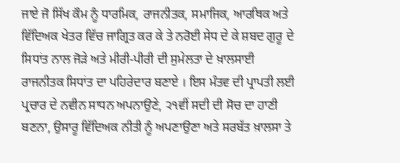ਜਾਏ ਜੋ ਸਿੱਖ ਕੌਮ ਨੂੰ ਧਾਰਮਿਕ, ਰਾਜਨੀਤਕ, ਸਮਾਜਿਕ, ਆਰਥਿਕ ਅਤੇ ਵਿੱਦਿਅਕ ਖੇਤਰ ਵਿੱਚ ਜਾਗ੍ਰਿਤ ਕਰ ਕੇ ਤੇ ਨਰੋਈ ਸੇਧ ਦੇ ਕੇ ਸ਼ਬਦ ਗੁਰੂ ਦੇ ਸਿਧਾਂਤ ਨਾਲ ਜੋੜੇ ਅਤੇ ਮੀਰੀ-ਪੀਰੀ ਦੀ ਸੁਮੇਲਤਾ ਦੇ ਖ਼ਾਲਸਾਈ ਰਾਜਨੀਤਕ ਸਿਧਾਂਤ ਦਾ ਪਹਿਰੇਦਾਰ ਬਣਾਏ । ਇਸ ਮੰਤਵ ਦੀ ਪ੍ਰਾਪਤੀ ਲਈ ਪ੍ਰਚਾਰ ਦੇ ਨਵੀਨ ਸਾਧਨ ਅਪਨਾਉਣੇ, ੨੧ਵੀਂ ਸਦੀ ਦੀ ਸੋਚ ਦਾ ਹਾਣੀ ਬਣਨਾ, ਉਸਾਰੂ ਵਿੱਦਿਅਕ ਨੀਤੀ ਨੂੰ ਅਪਣਾਉਣਾ ਅਤੇ ਸਰਬੱਤ ਖ਼ਾਲਸਾ ਤੇ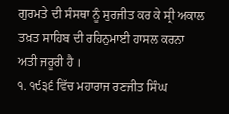ਗੁਰਮਤੇ ਦੀ ਸੰਸਥਾ ਨੂੰ ਸੁਰਜੀਤ ਕਰ ਕੇ ਸ੍ਰੀ ਅਕਾਲ ਤਖ਼ਤ ਸਾਹਿਬ ਦੀ ਰਹਿਨੁਮਾਈ ਹਾਸਲ ਕਰਨਾ ਅਤੀ ਜਰੂਰੀ ਹੈ ।
੧. ੧੯੩੬ ਵਿੱਚ ਮਹਾਰਾਜ ਰਣਜੀਤ ਸਿੰਘ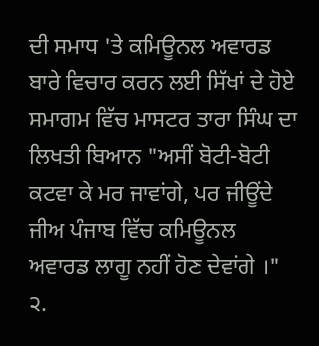ਦੀ ਸਮਾਧ 'ਤੇ ਕਮਿਊਨਲ ਅਵਾਰਡ ਬਾਰੇ ਵਿਚਾਰ ਕਰਨ ਲਈ ਸਿੱਖਾਂ ਦੇ ਹੋਏ ਸਮਾਗਮ ਵਿੱਚ ਮਾਸਟਰ ਤਾਰਾ ਸਿੰਘ ਦਾ ਲਿਖਤੀ ਬਿਆਨ "ਅਸੀਂ ਬੋਟੀ-ਬੋਟੀ ਕਟਵਾ ਕੇ ਮਰ ਜਾਵਾਂਗੇ, ਪਰ ਜੀਊਂਦੇ ਜੀਅ ਪੰਜਾਬ ਵਿੱਚ ਕਮਿਊਨਲ ਅਵਾਰਡ ਲਾਗੂ ਨਹੀਂ ਹੋਣ ਦੇਵਾਂਗੇ ।"
੨.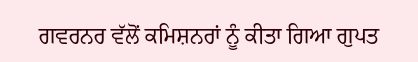ਗਵਰਨਰ ਵੱਲੋਂ ਕਮਿਸ਼ਨਰਾਂ ਨੂੰ ਕੀਤਾ ਗਿਆ ਗੁਪਤ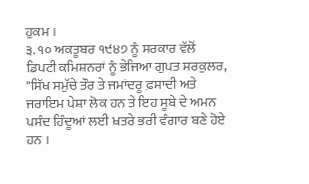ਹੁਕਮ ।
੩. ੧੦ ਅਕਤੂਬਰ ੧੯੪੭ ਨੂੰ ਸਰਕਾਰ ਵੱਲੋਂ ਡਿਪਟੀ ਕਮਿਸ਼ਨਰਾਂ ਨੂੰ ਭੇਜਿਆ ਗੁਪਤ ਸਰਕੁਲਰ, "ਸਿੱਖ ਸਮੁੱਚੇ ਤੌਰ ਤੇ ਜਮਾਂਦਰੂ ਫ਼ਸਾਦੀ ਅਤੇ ਜਰਾਇਮ ਪੇਸ਼ਾ ਲੋਕ ਹਨ ਤੇ ਇਹ ਸੂਬੇ ਦੇ ਅਮਨ ਪਸੰਦ ਹਿੰਦੂਆਂ ਲਈ ਖ਼ਤਰੇ ਭਰੀ ਵੰਗਾਰ ਬਣੇ ਹੋਏ ਹਨ ।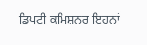ਡਿਪਟੀ ਕਮਿਸ਼ਨਰ ਇਹਨਾਂ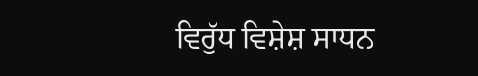ਵਿਰੁੱਧ ਵਿਸ਼ੇਸ਼ ਸਾਧਨ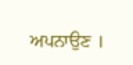ਅਪਨਾਉਣ ।